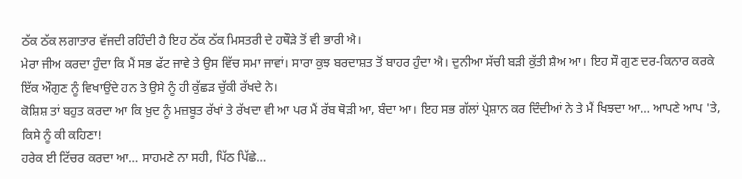ਠੱਕ ਠੱਕ ਲਗਾਤਾਰ ਵੱਜਦੀ ਰਹਿੰਦੀ ਹੈ ਇਹ ਠੱਕ ਠੱਕ ਮਿਸਤਰੀ ਦੇ ਹਥੌੜੇ ਤੋਂ ਵੀ ਭਾਰੀ ਐ।
ਮੇਰਾ ਜੀਅ ਕਰਦਾ ਹੁੰਦਾ ਕਿ ਮੈਂ ਸਭ ਫੱਟ ਜਾਵੇ ਤੇ ਉਸ ਵਿੱਚ ਸਮਾ ਜਾਵਾਂ। ਸਾਰਾ ਕੁਝ ਬਰਦਾਸ਼ਤ ਤੋਂ ਬਾਹਰ ਹੁੰਦਾ ਐ। ਦੁਨੀਆ ਸੱਚੀ ਬੜੀ ਕੁੱਤੀ ਸ਼ੈਅ ਆ। ਇਹ ਸੌ ਗੁਣ ਦਰ-ਕਿਨਾਰ ਕਰਕੇ ਇੱਕ ਔਗੁਣ ਨੂੰ ਵਿਖਾਉਂਦੇ ਹਨ ਤੇ ਉਸੇ ਨੂੰ ਹੀ ਕੁੱਛੜ ਚੁੱਕੀ ਰੱਖਦੇ ਨੇ।
ਕੋਸ਼ਿਸ਼ ਤਾਂ ਬਹੁਤ ਕਰਦਾ ਆ ਕਿ ਖ਼ੁਦ ਨੂੰ ਮਜ਼ਬੂਤ ਰੱਖਾਂ ਤੇ ਰੱਖਦਾ ਵੀ ਆ ਪਰ ਮੈਂ ਰੱਬ ਥੋੜੀ ਆ, ਬੰਦਾ ਆ। ਇਹ ਸਭ ਗੱਲਾਂ ਪ੍ਰੇਸ਼ਾਨ ਕਰ ਦਿੰਦੀਆਂ ਨੇ ਤੇ ਮੈਂ ਖਿਝਦਾ ਆ… ਆਪਣੇ ਆਪ 'ਤੇ, ਕਿਸੇ ਨੂੰ ਕੀ ਕਹਿਣਾ!
ਹਰੇਕ ਈ ਟਿੱਚਰ ਕਰਦਾ ਆ… ਸਾਹਮਣੇ ਨਾ ਸਹੀ, ਪਿੱਠ ਪਿੱਛੇ…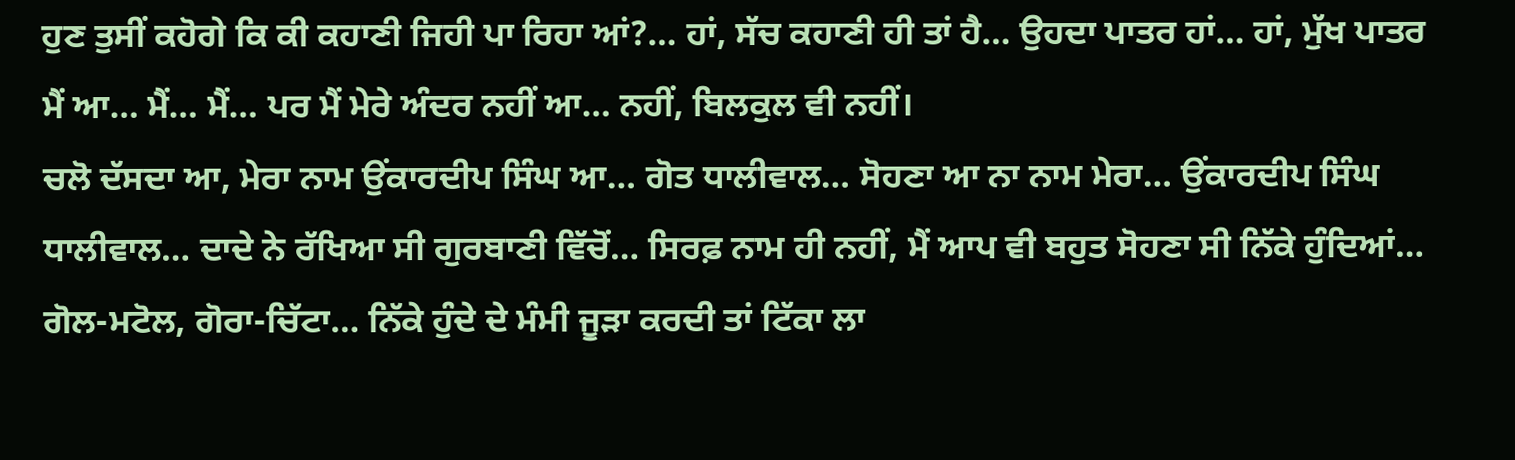ਹੁਣ ਤੁਸੀਂ ਕਹੋਗੇ ਕਿ ਕੀ ਕਹਾਣੀ ਜਿਹੀ ਪਾ ਰਿਹਾ ਆਂ?… ਹਾਂ, ਸੱਚ ਕਹਾਣੀ ਹੀ ਤਾਂ ਹੈ… ਉਹਦਾ ਪਾਤਰ ਹਾਂ… ਹਾਂ, ਮੁੱਖ ਪਾਤਰ ਮੈਂ ਆ… ਮੈਂ… ਮੈਂ… ਪਰ ਮੈਂ ਮੇਰੇ ਅੰਦਰ ਨਹੀਂ ਆ… ਨਹੀਂ, ਬਿਲਕੁਲ ਵੀ ਨਹੀਂ।
ਚਲੋ ਦੱਸਦਾ ਆ, ਮੇਰਾ ਨਾਮ ਉਂਕਾਰਦੀਪ ਸਿੰਘ ਆ… ਗੋਤ ਧਾਲੀਵਾਲ… ਸੋਹਣਾ ਆ ਨਾ ਨਾਮ ਮੇਰਾ… ਉਂਕਾਰਦੀਪ ਸਿੰਘ ਧਾਲੀਵਾਲ… ਦਾਦੇ ਨੇ ਰੱਖਿਆ ਸੀ ਗੁਰਬਾਣੀ ਵਿੱਚੋਂ… ਸਿਰਫ਼ ਨਾਮ ਹੀ ਨਹੀਂ, ਮੈਂ ਆਪ ਵੀ ਬਹੁਤ ਸੋਹਣਾ ਸੀ ਨਿੱਕੇ ਹੁੰਦਿਆਂ… ਗੋਲ-ਮਟੋਲ, ਗੋਰਾ-ਚਿੱਟਾ… ਨਿੱਕੇ ਹੁੰਦੇ ਦੇ ਮੰਮੀ ਜੂੜਾ ਕਰਦੀ ਤਾਂ ਟਿੱਕਾ ਲਾ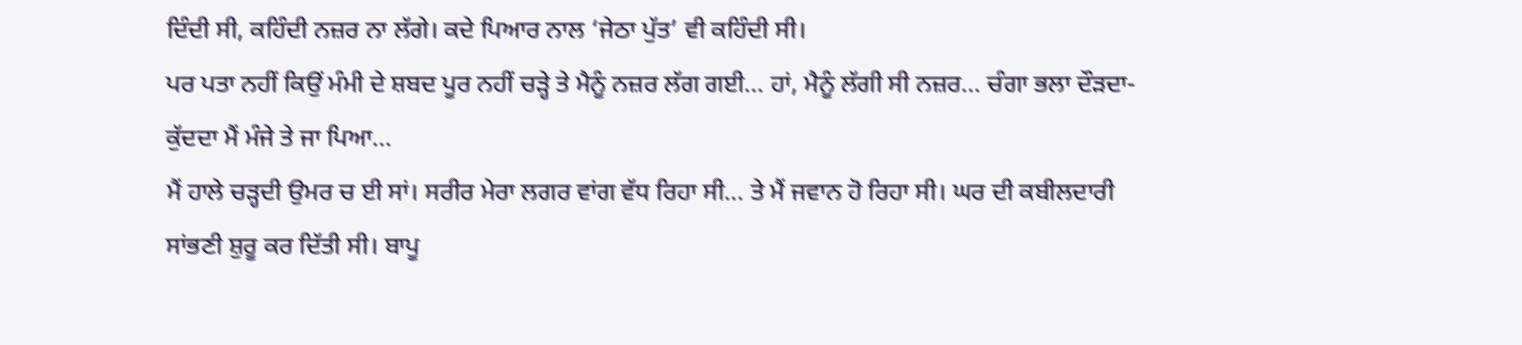ਦਿੰਦੀ ਸੀ, ਕਹਿੰਦੀ ਨਜ਼ਰ ਨਾ ਲੱਗੇ। ਕਦੇ ਪਿਆਰ ਨਾਲ ‘ਜੇਠਾ ਪੁੱਤ’ ਵੀ ਕਹਿੰਦੀ ਸੀ।
ਪਰ ਪਤਾ ਨਹੀਂ ਕਿਉਂ ਮੰਮੀ ਦੇ ਸ਼ਬਦ ਪੂਰ ਨਹੀਂ ਚੜ੍ਹੇ ਤੇ ਮੈਨੂੰ ਨਜ਼ਰ ਲੱਗ ਗਈ… ਹਾਂ, ਮੈਨੂੰ ਲੱਗੀ ਸੀ ਨਜ਼ਰ… ਚੰਗਾ ਭਲਾ ਦੌੜਦਾ-ਕੁੱਦਦਾ ਮੈਂ ਮੰਜੇ ਤੇ ਜਾ ਪਿਆ…
ਮੈਂ ਹਾਲੇ ਚੜ੍ਹਦੀ ਉਮਰ ਚ ਈ ਸਾਂ। ਸਰੀਰ ਮੇਰਾ ਲਗਰ ਵਾਂਗ ਵੱਧ ਰਿਹਾ ਸੀ… ਤੇ ਮੈਂ ਜਵਾਨ ਹੋ ਰਿਹਾ ਸੀ। ਘਰ ਦੀ ਕਬੀਲਦਾਰੀ ਸਾਂਭਣੀ ਸ਼ੁਰੂ ਕਰ ਦਿੱਤੀ ਸੀ। ਬਾਪੂ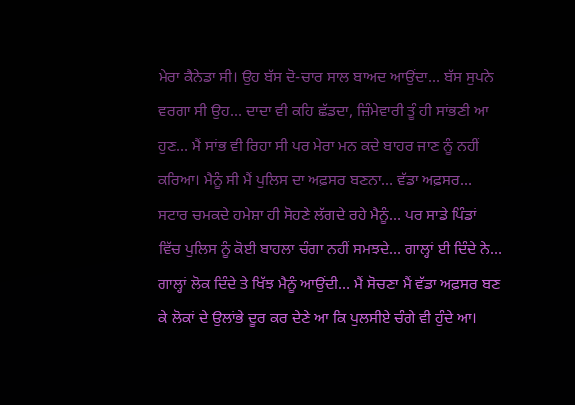ਮੇਰਾ ਕੈਨੇਡਾ ਸੀ। ਉਹ ਬੱਸ ਦੋ-ਚਾਰ ਸਾਲ ਬਾਅਦ ਆਉਂਦਾ… ਬੱਸ ਸੁਪਨੇ ਵਰਗਾ ਸੀ ਉਹ… ਦਾਦਾ ਵੀ ਕਹਿ ਛੱਡਦਾ, ਜ਼ਿੰਮੇਵਾਰੀ ਤੂੰ ਹੀ ਸਾਂਭਣੀ ਆ ਹੁਣ… ਮੈਂ ਸਾਂਭ ਵੀ ਰਿਹਾ ਸੀ ਪਰ ਮੇਰਾ ਮਨ ਕਦੇ ਬਾਹਰ ਜਾਣ ਨੂੰ ਨਹੀਂ ਕਰਿਆ। ਮੈਨੂੰ ਸੀ ਮੈਂ ਪੁਲਿਸ ਦਾ ਅਫ਼ਸਰ ਬਣਨਾ… ਵੱਡਾ ਅਫ਼ਸਰ…
ਸਟਾਰ ਚਮਕਦੇ ਹਮੇਸ਼ਾ ਹੀ ਸੋਹਣੇ ਲੱਗਦੇ ਰਹੇ ਮੈਨੂੰ… ਪਰ ਸਾਡੇ ਪਿੰਡਾਂ ਵਿੱਚ ਪੁਲਿਸ ਨੂੰ ਕੋਈ ਬਾਹਲਾ ਚੰਗਾ ਨਹੀਂ ਸਮਝਦੇ… ਗਾਲ੍ਹਾਂ ਈ ਦਿੰਦੇ ਨੇ… ਗਾਲ੍ਹਾਂ ਲੋਕ ਦਿੰਦੇ ਤੇ ਖਿੱਝ ਮੈਨੂੰ ਆਉਂਦੀ… ਮੈਂ ਸੋਚਣਾ ਮੈਂ ਵੱਡਾ ਅਫ਼ਸਰ ਬਣ ਕੇ ਲੋਕਾਂ ਦੇ ਉਲਾਂਭੇ ਦੂਰ ਕਰ ਦੇਣੇ ਆ ਕਿ ਪੁਲਸੀਏ ਚੰਗੇ ਵੀ ਹੁੰਦੇ ਆ।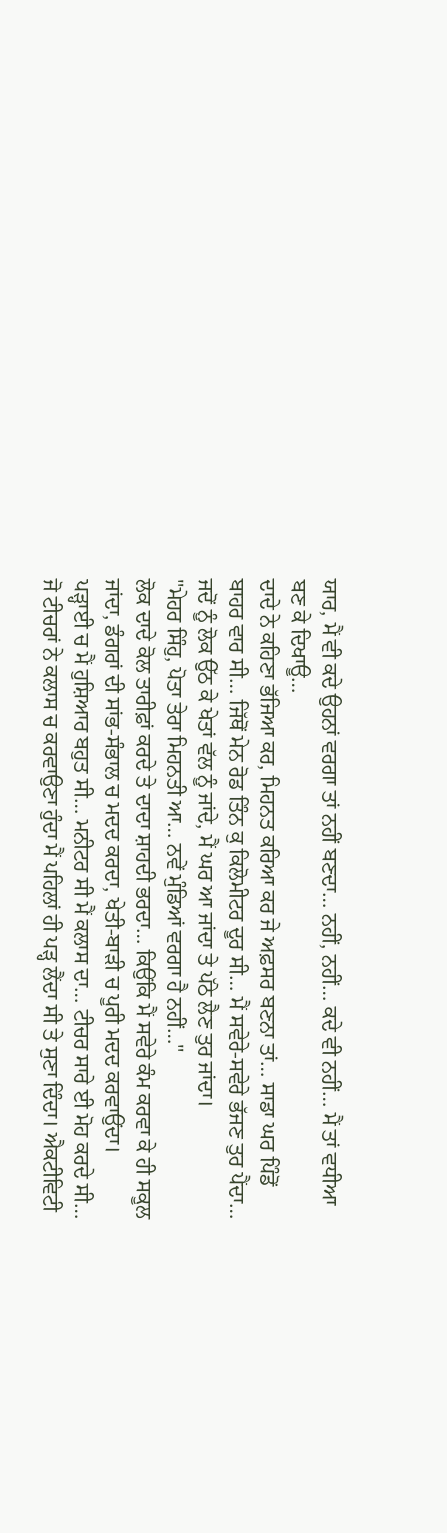ਯਾਰ, ਮੈਂ ਵੀ ਕਦੇ ਉਹਨਾਂ ਵਰਗਾ ਤਾਂ ਨਹੀਂ ਬਣਦਾ… ਨਹੀਂ, ਨਹੀਂ… ਕਦੇ ਵੀ ਨਹੀਂ… ਮੈਂ ਤਾਂ ਵਧੀਆ ਬਣ ਕੇ ਦਿਖਾਊ…
ਦਾਦੇ ਨੇ ਕਹਿਣਾ ਭੱਜਿਆ ਕਰ, ਮਿਹਨਤ ਕਰਿਆ ਕਰ ਜੇ ਅਫ਼ਸਰ ਬਣਨਾ ਤਾਂ… ਸਾਡਾ ਘਰ ਪਿੰਡੋਂ ਬਾਹਰ ਵਾਰ ਸੀ… ਜਿੱਥੋਂ ਮੇਨ ਰੋਡ ਤਿੰਨ ਕੁ ਕਿਲੋਮੀਟਰ ਦੂਰ ਸੀ… ਮੈਂ ਸਵੇਰੇ-ਸਵੇਰੇ ਭੱਜਣ ਤੁਰ ਪੈਂਦਾ… ਜਦੋਂ ਨੂੰ ਲੋਕ ਉੱਠ ਕੇ ਖੇਤਾਂ ਵੱਲ ਨੂੰ ਜਾਂਦੇ, ਮੈਂ ਘਰ ਆ ਜਾਂਦਾ ਤੇ ਪੱਠੇ ਲੈਣ ਤੁਰ ਜਾਂਦਾ।
"ਮੇਹਰ ਸਿੰਹੁ, ਪੋਤਾ ਤੇਰਾ ਮਿਹਨਤੀ ਆ… ਨਵੇਂ ਮੁੰਡਿਆਂ ਵਰਗਾ ਹੈ ਨਹੀਂ…"
ਲੋਕ ਦਾਦੇ ਕੋਲ ਤਾਰੀਫ਼ਾਂ ਕਰਦੇ ਤੇ ਦਾਦਾ ਸ਼ਾਹਦੀ ਭਰਦਾ… ਕਿਉਂਕਿ ਮੈਂ ਸਵੇਰੇ ਕੰਮ ਕਰਵਾ ਕੇ ਹੀ ਸਕੂਲ ਜਾਂਦਾ, ਡੰਗਰਾਂ ਦੀ ਸਾਂਭ-ਸੰਭਾਲ ਚ ਮਦਦ ਕਰਦਾ, ਖੇਤੀ-ਬਾੜੀ ਚ ਪੂਰੀ ਮਦਦ ਕਰਵਾਉਂਦਾ।
ਪੜ੍ਹਾਈ ਚ ਮੈਂ ਹੁਸ਼ਿਆਰ ਬਹੁਤ ਸੀ… ਮਨੀਟਰ ਸੀ ਮੈਂ ਕਲਾਸ ਦਾ… ਟੀਚਰ ਸਾਰੇ ਈ ਮੋਹ ਕਰਦੇ ਸੀ… ਜੋ ਟੀਚਰਾਂ ਨੇ ਕਲਾਸ ਚ ਕਰਵਾਉਣਾ ਹੁੰਦਾ ਮੈਂ ਪਹਿਲਾਂ ਹੀ ਪੜ੍ਹ ਲੈਂਦਾ ਸੀ ਤੇ ਸੁਣਾ ਦਿੰਦਾ। ਐਕਟੀਵਿਟੀ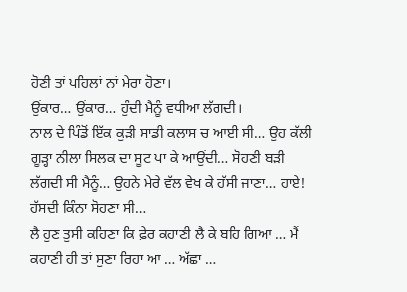ਹੋਣੀ ਤਾਂ ਪਹਿਲਾਂ ਨਾਂ ਮੇਰਾ ਹੋਣਾ।
ਉਂਕਾਰ… ਉਂਕਾਰ… ਹੁੰਦੀ ਮੈਨੂੰ ਵਧੀਆ ਲੱਗਦੀ।
ਨਾਲ ਦੇ ਪਿੰਡੋਂ ਇੱਕ ਕੁੜੀ ਸਾਡੀ ਕਲਾਸ ਚ ਆਈ ਸੀ… ਉਹ ਕੱਲੀ ਗੂੜ੍ਹਾ ਨੀਲਾ ਸਿਲਕ ਦਾ ਸੂਟ ਪਾ ਕੇ ਆਉਂਦੀ… ਸੋਹਣੀ ਬੜੀ ਲੱਗਦੀ ਸੀ ਮੈਨੂੰ… ਉਹਨੇ ਮੇਰੇ ਵੱਲ ਵੇਖ ਕੇ ਹੱਸੀ ਜਾਣਾ… ਹਾਏ! ਹੱਸਦੀ ਕਿੰਨਾ ਸੋਹਣਾ ਸੀ…
ਲੈ ਹੁਣ ਤੁਸੀ ਕਹਿਣਾ ਕਿ ਫ਼ੇਰ ਕਹਾਣੀ ਲੈ ਕੇ ਬਹਿ ਗਿਆ … ਮੈਂ ਕਹਾਣੀ ਹੀ ਤਾਂ ਸੁਣਾ ਰਿਹਾ ਆ … ਅੱਛਾ …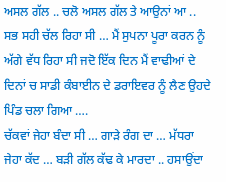ਅਸਲ ਗੱਲ .. ਚਲੋ ਅਸਲ ਗੱਲ ਤੇ ਆਉਨਾਂ ਆ .. ਸਭ ਸਹੀ ਚੱਲ ਰਿਹਾ ਸੀ … ਮੈਂ ਸੁਪਨਾ ਪੂਰਾ ਕਰਨ ਨੂੰ ਅੱਗੇ ਵੱਧ ਰਿਹਾ ਸੀ ਜਦੋ ਇੱਕ ਦਿਨ ਮੈਂ ਵਾਢੀਆਂ ਦੇ ਦਿਨਾਂ ਚ ਸਾਡੀ ਕੰਬਾਈਨ ਦੇ ਡਰਾਇਵਰ ਨੂੰ ਲੈਣ ਉਹਦੇ ਪਿੰਡ ਚਲਾ ਗਿਆ ….
ਚੱਕਵਾਂ ਜੇਹਾ ਬੰਦਾ ਸੀ … ਗਾੜੇ ਰੰਗ ਦਾ … ਮੱਧਰਾ ਜੇਹਾ ਕੱਦ … ਬੜੀ ਗੱਲ ਕੱਢ ਕੇ ਮਾਰਦਾ .. ਹਸਾਉਂਦਾ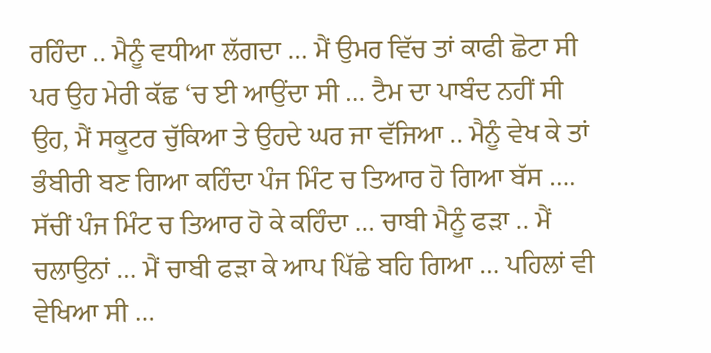ਰਹਿੰਦਾ .. ਮੈਨੂੰ ਵਧੀਆ ਲੱਗਦਾ … ਮੈਂ ਉਮਰ ਵਿੱਚ ਤਾਂ ਕਾਫੀ ਛੋਟਾ ਸੀ ਪਰ ਉਹ ਮੇਰੀ ਕੱਛ ‘ਚ ਈ ਆਉਂਦਾ ਸੀ … ਟੈਮ ਦਾ ਪਾਬੰਦ ਨਹੀਂ ਸੀ ਉਹ, ਮੈਂ ਸਕੂਟਰ ਚੁੱਕਿਆ ਤੇ ਉਹਦੇ ਘਰ ਜਾ ਵੱਜਿਆ .. ਮੈਨੂੰ ਵੇਖ ਕੇ ਤਾਂ ਭੰਬੀਰੀ ਬਣ ਗਿਆ ਕਹਿੰਦਾ ਪੰਜ ਮਿੰਟ ਚ ਤਿਆਰ ਹੋ ਗਿਆ ਬੱਸ …. ਸੱਚੀਂ ਪੰਜ ਮਿੰਟ ਚ ਤਿਆਰ ਹੋ ਕੇ ਕਹਿੰਦਾ … ਚਾਬੀ ਮੈਨੂੰ ਫੜਾ .. ਮੈਂ ਚਲਾਉਨਾਂ … ਮੈਂ ਚਾਬੀ ਫੜਾ ਕੇ ਆਪ ਪਿੱਛੇ ਬਹਿ ਗਿਆ … ਪਹਿਲਾਂ ਵੀ ਵੇਖਿਆ ਸੀ …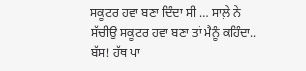ਸਕੂਟਰ ਹਵਾ ਬਣਾ ਦਿੰਦਾ ਸੀ … ਸਾਲ਼ੇ ਨੇ ਸੱਚੀਉ ਸਕੂਟਰ ਹਵਾ ਬਣਾ ਤਾਂ ਮੈਨੂੰ ਕਹਿੰਦਾ.. ਬੱਸ! ਹੱਥ ਪਾ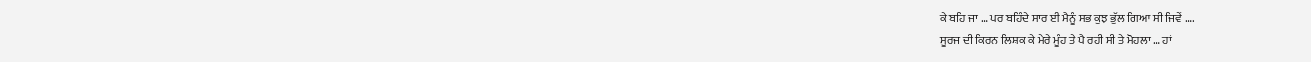ਕੇ ਬਹਿ ਜਾ … ਪਰ ਬਹਿੰਦੇ ਸਾਰ ਈ ਮੈਨੂੰ ਸਭ ਕੁਝ ਭੁੱਲ ਗਿਆ ਸੀ ਜਿਵੇਂ ….
ਸੂਰਜ ਦੀ ਕਿਰਨ ਲਿਸ਼ਕ ਕੇ ਮੇਰੇ ਮੂੰਹ ਤੇ ਪੈ ਰਹੀ ਸੀ ਤੇ ਮੋਹਲਾ … ਹਾਂ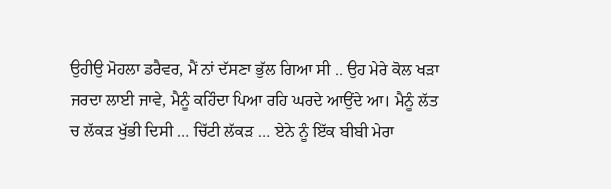ਉਹੀਉ ਮੋਹਲਾ ਡਰੈਵਰ, ਮੈਂ ਨਾਂ ਦੱਸਣਾ ਭੁੱਲ ਗਿਆ ਸੀ .. ਉਹ ਮੇਰੇ ਕੋਲ ਖੜਾ ਜਰਦਾ ਲਾਈ ਜਾਵੇ, ਮੈਨੂੰ ਕਹਿੰਦਾ ਪਿਆ ਰਹਿ ਘਰਦੇ ਆਉਂਦੇ ਆ। ਮੈਨੂੰ ਲੱਤ ਚ ਲੱਕੜ ਖੁੱਭੀ ਦਿਸੀ … ਚਿੱਟੀ ਲੱਕੜ … ਏਨੇ ਨੂੰ ਇੱਕ ਬੀਬੀ ਮੇਰਾ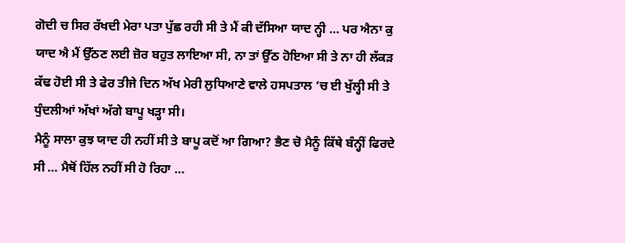ਗੋਦੀ ਚ ਸਿਰ ਰੱਖਦੀ ਮੇਰਾ ਪਤਾ ਪੁੱਛ ਰਹੀ ਸੀ ਤੇ ਮੈਂ ਕੀ ਦੱਸਿਆ ਯਾਦ ਨ੍ਹੀ … ਪਰ ਐਨਾ ਕੁ ਯਾਦ ਐ ਮੈਂ ਉੱਠਣ ਲਈ ਜ਼ੋਰ ਬਹੁਤ ਲਾਇਆ ਸੀ, ਨਾ ਤਾਂ ਉੱਠ ਹੋਇਆ ਸੀ ਤੇ ਨਾ ਹੀ ਲੱਕੜ ਕੱਢ ਹੋਈ ਸੀ ਤੇ ਫੇਰ ਤੀਜੇ ਦਿਨ ਅੱਖ ਮੇਰੀ ਲੁਧਿਆਣੇ ਵਾਲੇ ਹਸਪਤਾਲ ‘ਚ ਈ ਖੁੱਲ੍ਹੀ ਸੀ ਤੇ ਧੁੰਦਲੀਆਂ ਅੱਖਾਂ ਅੱਗੇ ਬਾਪੂ ਖੜ੍ਹਾ ਸੀ।
ਮੈਨੂੰ ਸਾਲਾ ਕੁਝ ਯਾਦ ਹੀ ਨਹੀਂ ਸੀ ਤੇ ਬਾਪੂ ਕਦੋਂ ਆ ਗਿਆ? ਭੈਣ ਚੋ ਮੈਨੂੰ ਕਿੱਥੇ ਬੰਨ੍ਹੀਂ ਫਿਰਦੇ ਸੀ … ਮੈਥੋਂ ਹਿੱਲ ਨਹੀਂ ਸੀ ਹੋ ਰਿਹਾ …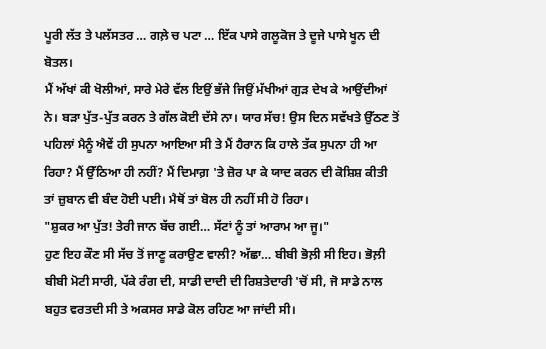ਪੂਰੀ ਲੱਤ ਤੇ ਪਲੱਸਤਰ … ਗਲ਼ੇ ਚ ਪਟਾ … ਇੱਕ ਪਾਸੇ ਗਲੂਕੋਜ ਤੇ ਦੂਜੇ ਪਾਸੇ ਖੂਨ ਦੀ ਬੋਤਲ।
ਮੈਂ ਅੱਖਾਂ ਕੀ ਖੋਲੀਆਂ, ਸਾਰੇ ਮੇਰੇ ਵੱਲ ਇਉਂ ਭੱਜੇ ਜਿਉਂ ਮੱਖੀਆਂ ਗੁੜ ਦੇਖ ਕੇ ਆਉਂਦੀਆਂ ਨੇ। ਬੜਾ ਪੁੱਤ-ਪੁੱਤ ਕਰਨ ਤੇ ਗੱਲ ਕੋਈ ਦੱਸੇ ਨਾ। ਯਾਰ ਸੱਚ! ਉਸ ਦਿਨ ਸਵੱਖਤੇ ਉੱਠਣ ਤੋਂ ਪਹਿਲਾਂ ਮੈਨੂੰ ਐਵੇਂ ਹੀ ਸੁਪਨਾ ਆਇਆ ਸੀ ਤੇ ਮੈਂ ਹੈਰਾਨ ਕਿ ਹਾਲੇ ਤੱਕ ਸੁਪਨਾ ਹੀ ਆ ਰਿਹਾ? ਮੈਂ ਉੱਠਿਆ ਹੀ ਨਹੀਂ? ਮੈਂ ਦਿਮਾਗ਼ 'ਤੇ ਜ਼ੋਰ ਪਾ ਕੇ ਯਾਦ ਕਰਨ ਦੀ ਕੋਸ਼ਿਸ਼ ਕੀਤੀ ਤਾਂ ਜ਼ੁਬਾਨ ਵੀ ਬੰਦ ਹੋਈ ਪਈ। ਮੈਥੋਂ ਤਾਂ ਬੋਲ ਹੀ ਨਹੀਂ ਸੀ ਹੋ ਰਿਹਾ।
"ਸ਼ੁਕਰ ਆ ਪੁੱਤ! ਤੇਰੀ ਜਾਨ ਬੱਚ ਗਈ… ਸੱਟਾਂ ਨੂੰ ਤਾਂ ਆਰਾਮ ਆ ਜੂ।"
ਹੁਣ ਇਹ ਕੌਣ ਸੀ ਸੱਚ ਤੋਂ ਜਾਣੂ ਕਰਾਉਣ ਵਾਲੀ? ਅੱਛਾ… ਬੀਬੀ ਭੋਲ਼ੀ ਸੀ ਇਹ। ਭੋਲ਼ੀ ਬੀਬੀ ਮੋਟੀ ਸਾਰੀ, ਪੱਕੇ ਰੰਗ ਦੀ, ਸਾਡੀ ਦਾਦੀ ਦੀ ਰਿਸ਼ਤੇਦਾਰੀ 'ਚੋਂ ਸੀ, ਜੋ ਸਾਡੇ ਨਾਲ ਬਹੁਤ ਵਰਤਦੀ ਸੀ ਤੇ ਅਕਸਰ ਸਾਡੇ ਕੋਲ ਰਹਿਣ ਆ ਜਾਂਦੀ ਸੀ।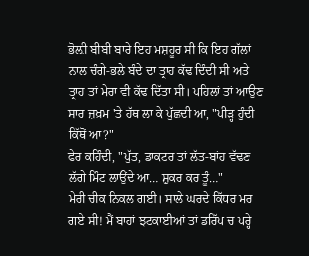ਭੋਲ਼ੀ ਬੀਬੀ ਬਾਰੇ ਇਹ ਮਸ਼ਹੂਰ ਸੀ ਕਿ ਇਹ ਗੱਲਾਂ ਨਾਲ ਚੰਗੇ-ਭਲੇ ਬੰਦੇ ਦਾ ਤ੍ਰਾਹ ਕੱਢ ਦਿੰਦੀ ਸੀ ਅਤੇ ਤ੍ਰਾਹ ਤਾਂ ਮੇਰਾ ਵੀ ਕੱਢ ਦਿੱਤਾ ਸੀ। ਪਹਿਲਾਂ ਤਾਂ ਆਉਣ ਸਾਰ ਜ਼ਖ਼ਮ 'ਤੇ ਹੱਥ ਲਾ ਕੇ ਪੁੱਛਦੀ ਆ, "ਪੀੜ੍ਹ ਹੁੰਦੀ ਕਿੱਥੋਂ ਆ?"
ਫੇਰ ਕਹਿੰਦੀ, "ਪੁੱਤ, ਡਾਕਟਰ ਤਾਂ ਲੱਤ-ਬਾਂਹ ਵੱਢਣ ਲੱਗੇ ਮਿੰਟ ਲਾਉਂਦੇ ਆ… ਸ਼ੁਕਰ ਕਰ ਤੂੰ…"
ਮੇਰੀ ਚੀਕ ਨਿਕਲ ਗਈ। ਸਾਲੇ ਘਰਦੇ ਕਿੱਧਰ ਮਰ ਗਏ ਸੀ! ਮੈਂ ਬਾਹਾਂ ਝਟਕਾਈਆਂ ਤਾਂ ਡਰਿੱਪ ਚ ਪਰ੍ਹੇ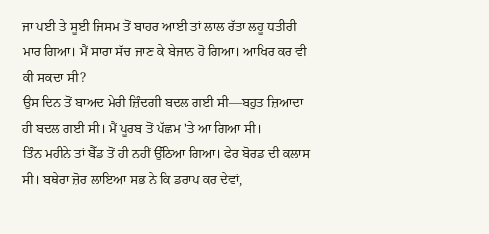ਜਾ ਪਈ ਤੇ ਸੂਈ ਜਿਸਮ ਤੋਂ ਬਾਹਰ ਆਈ ਤਾਂ ਲਾਲ ਰੱਤਾ ਲਹੂ ਧਤੀਰੀ ਮਾਰ ਗਿਆ। ਮੈਂ ਸਾਰਾ ਸੱਚ ਜਾਣ ਕੇ ਬੇਜਾਨ ਹੋ ਗਿਆ। ਆਖਿਰ ਕਰ ਵੀ ਕੀ ਸਕਦਾ ਸੀ?
ਉਸ ਦਿਨ ਤੋਂ ਬਾਅਦ ਮੇਰੀ ਜ਼ਿੰਦਗੀ ਬਦਲ ਗਈ ਸੀ—ਬਹੁਤ ਜ਼ਿਆਦਾ ਹੀ ਬਦਲ ਗਈ ਸੀ। ਮੈਂ ਪੂਰਬ ਤੋਂ ਪੱਛਮ 'ਤੇ ਆ ਗਿਆ ਸੀ।
ਤਿੰਨ ਮਹੀਨੇ ਤਾਂ ਬੈੱਡ ਤੋਂ ਹੀ ਨਹੀਂ ਉੱਠਿਆ ਗਿਆ। ਫੇਰ ਬੋਰਡ ਦੀ ਕਲਾਸ ਸੀ। ਬਥੇਰਾ ਜ਼ੋਰ ਲਾਇਆ ਸਭ ਨੇ ਕਿ ਡਰਾਪ ਕਰ ਦੇਵਾਂ,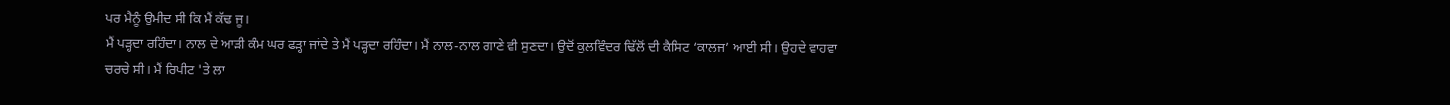ਪਰ ਮੈਨੂੰ ਉਮੀਦ ਸੀ ਕਿ ਮੈਂ ਕੱਢ ਜੂ।
ਮੈਂ ਪੜ੍ਹਦਾ ਰਹਿੰਦਾ। ਨਾਲ ਦੇ ਆੜੀ ਕੰਮ ਘਰ ਫੜ੍ਹਾ ਜਾਂਦੇ ਤੇ ਮੈਂ ਪੜ੍ਹਦਾ ਰਹਿੰਦਾ। ਮੈਂ ਨਾਲ-ਨਾਲ ਗਾਣੇ ਵੀ ਸੁਣਦਾ। ਉਦੋਂ ਕੁਲਵਿੰਦਰ ਢਿੱਲੋਂ ਦੀ ਕੈਸਿਟ ‘ਕਾਲਜ’ ਆਈ ਸੀ। ਉਹਦੇ ਵਾਹਵਾ ਚਰਚੇ ਸੀ। ਮੈਂ ਰਿਪੀਟ 'ਤੇ ਲਾ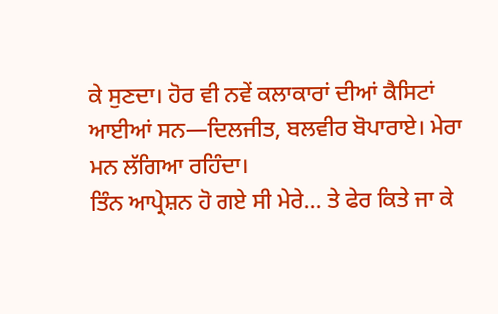ਕੇ ਸੁਣਦਾ। ਹੋਰ ਵੀ ਨਵੇਂ ਕਲਾਕਾਰਾਂ ਦੀਆਂ ਕੈਸਿਟਾਂ ਆਈਆਂ ਸਨ—ਦਿਲਜੀਤ, ਬਲਵੀਰ ਬੋਪਾਰਾਏ। ਮੇਰਾ ਮਨ ਲੱਗਿਆ ਰਹਿੰਦਾ।
ਤਿੰਨ ਆਪ੍ਰੇਸ਼ਨ ਹੋ ਗਏ ਸੀ ਮੇਰੇ… ਤੇ ਫੇਰ ਕਿਤੇ ਜਾ ਕੇ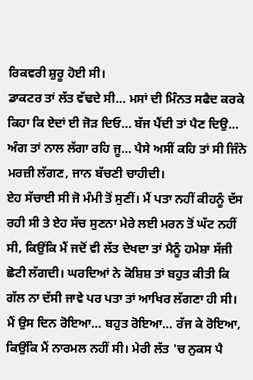ਰਿਕਵਰੀ ਸ਼ੁਰੂ ਹੋਈ ਸੀ।
ਡਾਕਟਰ ਤਾਂ ਲੱਤ ਵੱਢਦੇ ਸੀ… ਮਸਾਂ ਦੀ ਮਿੰਨਤ ਸਫੈਦ ਕਰਕੇ ਕਿਹਾ ਕਿ ਏਦਾਂ ਈ ਜੋੜ ਦਿਓ… ਬੱਜ ਪੈਂਦੀ ਤਾਂ ਪੈਣ ਦਿਉ… ਅੰਗ ਤਾਂ ਨਾਲ ਲੱਗਾ ਰਹਿ ਜੂ… ਪੈਸੇ ਅਸੀਂ ਕਹਿ ਤਾਂ ਸੀ ਜਿੰਨੇ ਮਰਜ਼ੀ ਲੱਗਣ, ਜਾਨ ਬੱਚਣੀ ਚਾਹੀਦੀ।
ਏਹ ਸੱਚਾਈ ਸੀ ਜੋ ਮੰਮੀ ਤੋਂ ਸੁਣੀਂ। ਮੈਂ ਪਤਾ ਨਹੀਂ ਕੀਹਨੂੰ ਦੱਸ ਰਹੀ ਸੀ ਤੇ ਏਹ ਸੱਚ ਸੁਣਨਾ ਮੇਰੇ ਲਈ ਮਰਨ ਤੋਂ ਘੱਟ ਨਹੀਂ ਸੀ, ਕਿਉਂਕਿ ਮੈਂ ਜਦੋਂ ਵੀ ਲੱਤ ਦੇਖਦਾ ਤਾਂ ਮੈਨੂੰ ਹਮੇਸ਼ਾ ਸੱਜੀ ਛੋਟੀ ਲੱਗਦੀ। ਘਰਦਿਆਂ ਨੇ ਕੋਸ਼ਿਸ਼ ਤਾਂ ਬਹੁਤ ਕੀਤੀ ਕਿ ਗੱਲ ਨਾ ਦੱਸੀ ਜਾਵੇ ਪਰ ਪਤਾ ਤਾਂ ਆਖਿਰ ਲੱਗਣਾ ਹੀ ਸੀ।
ਮੈਂ ਉਸ ਦਿਨ ਰੋਇਆ… ਬਹੁਤ ਰੋਇਆ… ਰੱਜ ਕੇ ਰੋਇਆ, ਕਿਉਂਕਿ ਮੈਂ ਨਾਰਮਲ ਨਹੀਂ ਸੀ। ਮੇਰੀ ਲੱਤ 'ਚ ਨੁਕਸ ਪੈ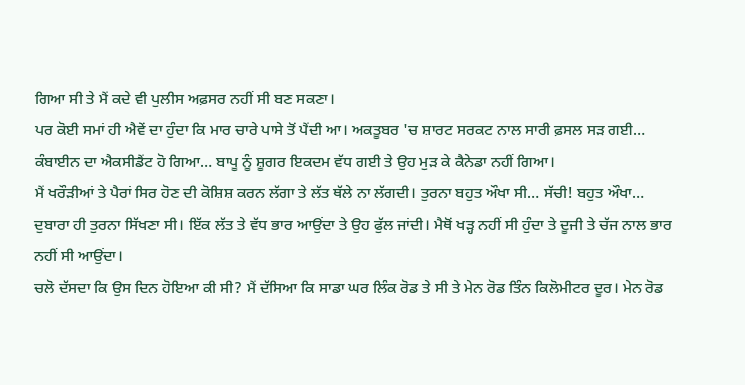ਗਿਆ ਸੀ ਤੇ ਮੈਂ ਕਦੇ ਵੀ ਪੁਲੀਸ ਅਫ਼ਸਰ ਨਹੀਂ ਸੀ ਬਣ ਸਕਣਾ।
ਪਰ ਕੋਈ ਸਮਾਂ ਹੀ ਐਵੇਂ ਦਾ ਹੁੰਦਾ ਕਿ ਮਾਰ ਚਾਰੇ ਪਾਸੇ ਤੋਂ ਪੈਂਦੀ ਆ। ਅਕਤੂਬਰ 'ਚ ਸ਼ਾਰਟ ਸਰਕਟ ਨਾਲ ਸਾਰੀ ਫ਼ਸਲ ਸੜ ਗਈ… ਕੰਬਾਈਨ ਦਾ ਐਕਸੀਡੈਂਟ ਹੋ ਗਿਆ… ਬਾਪੂ ਨੂੰ ਸ਼ੂਗਰ ਇਕਦਮ ਵੱਧ ਗਈ ਤੇ ਉਹ ਮੁੜ ਕੇ ਕੈਨੇਡਾ ਨਹੀਂ ਗਿਆ।
ਮੈਂ ਖਰੌੜੀਆਂ ਤੇ ਪੈਰਾਂ ਸਿਰ ਹੋਣ ਦੀ ਕੋਸ਼ਿਸ਼ ਕਰਨ ਲੱਗਾ ਤੇ ਲੱਤ ਥੱਲੇ ਨਾ ਲੱਗਦੀ। ਤੁਰਨਾ ਬਹੁਤ ਔਖਾ ਸੀ… ਸੱਚੀ! ਬਹੁਤ ਔਖਾ… ਦੁਬਾਰਾ ਹੀ ਤੁਰਨਾ ਸਿੱਖਣਾ ਸੀ। ਇੱਕ ਲੱਤ ਤੇ ਵੱਧ ਭਾਰ ਆਉਂਦਾ ਤੇ ਉਹ ਫੁੱਲ ਜਾਂਦੀ। ਮੈਥੋਂ ਖੜ੍ਹ ਨਹੀਂ ਸੀ ਹੁੰਦਾ ਤੇ ਦੂਜੀ ਤੇ ਚੱਜ ਨਾਲ ਭਾਰ ਨਹੀਂ ਸੀ ਆਉਂਦਾ।
ਚਲੋ ਦੱਸਦਾ ਕਿ ਉਸ ਦਿਨ ਹੋਇਆ ਕੀ ਸੀ? ਮੈਂ ਦੱਸਿਆ ਕਿ ਸਾਡਾ ਘਰ ਲਿੰਕ ਰੋਡ ਤੇ ਸੀ ਤੇ ਮੇਨ ਰੋਡ ਤਿੰਨ ਕਿਲੋਮੀਟਰ ਦੂਰ। ਮੇਨ ਰੋਡ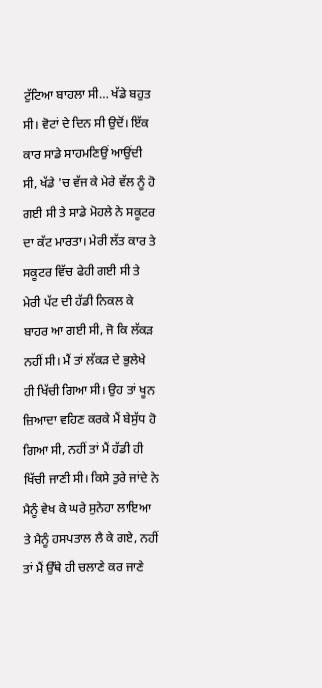ਟੁੱਟਿਆ ਬਾਹਲਾ ਸੀ… ਖੱਡੇ ਬਹੁਤ ਸੀ। ਵੋਟਾਂ ਦੇ ਦਿਨ ਸੀ ਉਦੋਂ। ਇੱਕ ਕਾਰ ਸਾਡੇ ਸਾਹਮਣਿਉਂ ਆਉਂਦੀ ਸੀ, ਖੱਡੇ 'ਚ ਵੱਜ ਕੇ ਮੇਰੇ ਵੱਲ ਨੂੰ ਹੋ ਗਈ ਸੀ ਤੇ ਸਾਡੇ ਮੋਹਲੇ ਨੇ ਸਕੂਟਰ ਦਾ ਕੱਟ ਮਾਰਤਾ। ਮੇਰੀ ਲੱਤ ਕਾਰ ਤੇ ਸਕੂਟਰ ਵਿੱਚ ਫੇਹੀ ਗਈ ਸੀ ਤੇ ਮੇਰੀ ਪੱਟ ਦੀ ਹੱਡੀ ਨਿਕਲ ਕੇ ਬਾਹਰ ਆ ਗਈ ਸੀ, ਜੋ ਕਿ ਲੱਕੜ ਨਹੀਂ ਸੀ। ਮੈਂ ਤਾਂ ਲੱਕੜ ਦੇ ਭੁਲੇਖੇ ਹੀ ਖਿੱਚੀ ਗਿਆ ਸੀ। ਉਹ ਤਾਂ ਖੂਨ ਜ਼ਿਆਦਾ ਵਹਿਣ ਕਰਕੇ ਮੈਂ ਬੇਸੁੱਧ ਹੋ ਗਿਆ ਸੀ, ਨਹੀਂ ਤਾਂ ਮੈਂ ਹੱਡੀ ਹੀ ਖਿੱਚੀ ਜਾਣੀ ਸੀ। ਕਿਸੇ ਤੁਰੇ ਜਾਂਦੇ ਨੇ ਮੈਨੂੰ ਵੇਖ ਕੇ ਘਰੇ ਸੁਨੇਹਾ ਲਾਇਆ ਤੇ ਮੈਨੂੰ ਹਸਪਤਾਲ ਲੈ ਕੇ ਗਏ, ਨਹੀਂ ਤਾਂ ਮੈਂ ਉੱਥੇ ਹੀ ਚਲਾਣੇ ਕਰ ਜਾਣੇ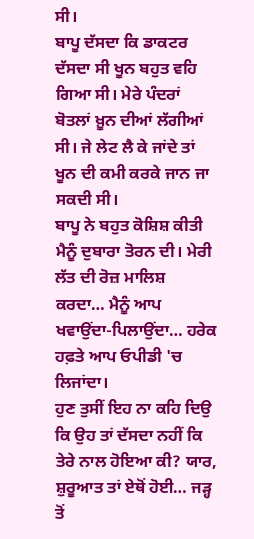ਸੀ।
ਬਾਪੂ ਦੱਸਦਾ ਕਿ ਡਾਕਟਰ ਦੱਸਦਾ ਸੀ ਖੂਨ ਬਹੁਤ ਵਹਿ ਗਿਆ ਸੀ। ਮੇਰੇ ਪੰਦਰਾਂ ਬੋਤਲਾਂ ਖ਼ੂਨ ਦੀਆਂ ਲੱਗੀਆਂ ਸੀ। ਜੇ ਲੇਟ ਲੈ ਕੇ ਜਾਂਦੇ ਤਾਂ ਖੂਨ ਦੀ ਕਮੀ ਕਰਕੇ ਜਾਨ ਜਾ ਸਕਦੀ ਸੀ।
ਬਾਪੂ ਨੇ ਬਹੁਤ ਕੋਸ਼ਿਸ਼ ਕੀਤੀ ਮੈਨੂੰ ਦੁਬਾਰਾ ਤੋਰਨ ਦੀ। ਮੇਰੀ ਲੱਤ ਦੀ ਰੋਜ਼ ਮਾਲਿਸ਼ ਕਰਦਾ… ਮੈਨੂੰ ਆਪ ਖਵਾਉਂਦਾ-ਪਿਲਾਉਂਦਾ… ਹਰੇਕ ਹਫ਼ਤੇ ਆਪ ਓਪੀਡੀ 'ਚ ਲਿਜਾਂਦਾ।
ਹੁਣ ਤੁਸੀਂ ਇਹ ਨਾ ਕਹਿ ਦਿਉ ਕਿ ਉਹ ਤਾਂ ਦੱਸਦਾ ਨਹੀਂ ਕਿ ਤੇਰੇ ਨਾਲ ਹੋਇਆ ਕੀ? ਯਾਰ, ਸ਼ੁਰੂਆਤ ਤਾਂ ਏਥੋਂ ਹੋਈ… ਜੜ੍ਹ ਤੋਂ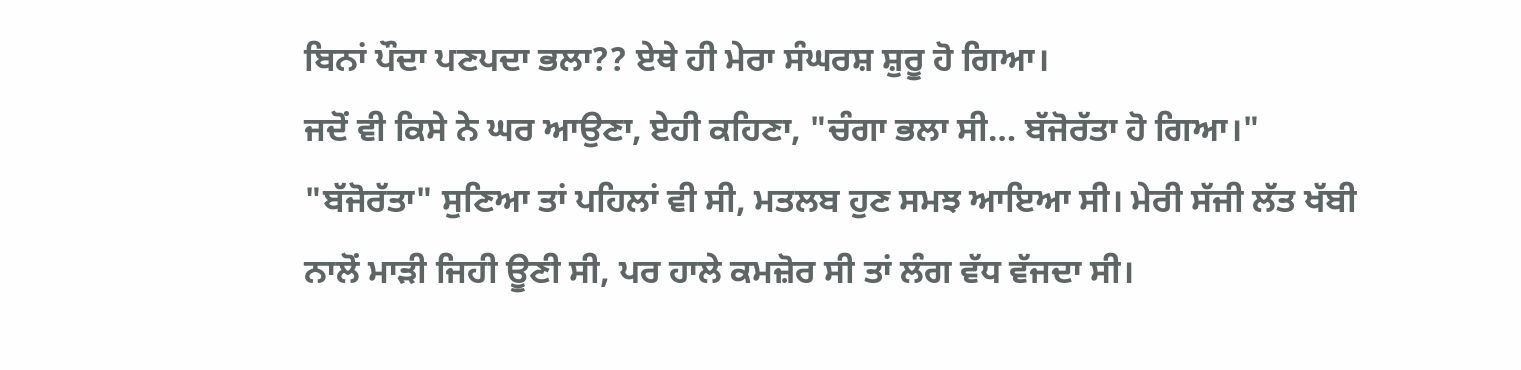ਬਿਨਾਂ ਪੌਦਾ ਪਣਪਦਾ ਭਲਾ?? ਏਥੇ ਹੀ ਮੇਰਾ ਸੰਘਰਸ਼ ਸ਼ੁਰੂ ਹੋ ਗਿਆ।
ਜਦੋਂ ਵੀ ਕਿਸੇ ਨੇ ਘਰ ਆਉਣਾ, ਏਹੀ ਕਹਿਣਾ, "ਚੰਗਾ ਭਲਾ ਸੀ… ਬੱਜੋਰੱਤਾ ਹੋ ਗਿਆ।" "ਬੱਜੋਰੱਤਾ" ਸੁਣਿਆ ਤਾਂ ਪਹਿਲਾਂ ਵੀ ਸੀ, ਮਤਲਬ ਹੁਣ ਸਮਝ ਆਇਆ ਸੀ। ਮੇਰੀ ਸੱਜੀ ਲੱਤ ਖੱਬੀ ਨਾਲੋਂ ਮਾੜੀ ਜਿਹੀ ਊਣੀ ਸੀ, ਪਰ ਹਾਲੇ ਕਮਜ਼ੋਰ ਸੀ ਤਾਂ ਲੰਗ ਵੱਧ ਵੱਜਦਾ ਸੀ।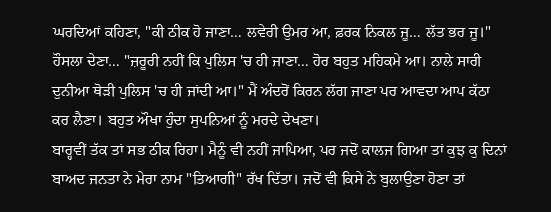ਘਰਦਿਆਂ ਕਹਿਣਾ, "ਕੀ ਠੀਕ ਹੋ ਜਾਣਾ… ਲਵੇਰੀ ਉਮਰ ਆ, ਫ਼ਰਕ ਨਿਕਲ ਜੂ… ਲੱਤ ਭਰ ਜੂ।" ਹੌਸਲਾ ਦੇਣਾ… "ਜ਼ਰੂਰੀ ਨਹੀਂ ਕਿ ਪੁਲਿਸ 'ਚ ਹੀ ਜਾਣਾ… ਹੋਰ ਬਹੁਤ ਮਹਿਕਮੇ ਆ। ਨਾਲੇ ਸਾਰੀ ਦੁਨੀਆ ਥੋੜੀ ਪੁਲਿਸ 'ਚ ਹੀ ਜਾਂਦੀ ਆ।" ਮੈਂ ਅੰਦਰੋਂ ਕਿਰਨ ਲੱਗ ਜਾਣਾ ਪਰ ਆਵਦਾ ਆਪ ਕੱਠਾ ਕਰ ਲੈਣਾ। ਬਹੁਤ ਔਖਾ ਹੁੰਦਾ ਸੁਪਨਿਆਂ ਨੂੰ ਮਰਦੇ ਦੇਖਣਾ।
ਬਾਰ੍ਹਵੀਂ ਤੱਕ ਤਾਂ ਸਭ ਠੀਕ ਰਿਹਾ। ਮੈਨੂੰ ਵੀ ਨਹੀਂ ਜਾਪਿਆ, ਪਰ ਜਦੋਂ ਕਾਲਜ ਗਿਆ ਤਾਂ ਕੁਝ ਕੁ ਦਿਨਾਂ ਬਾਅਦ ਜਨਤਾ ਨੇ ਮੇਰਾ ਨਾਮ "ਤਿਆਗੀ" ਰੱਖ ਦਿੱਤਾ। ਜਦੋਂ ਵੀ ਕਿਸੇ ਨੇ ਬੁਲਾਉਣਾ ਹੋਣਾ ਤਾਂ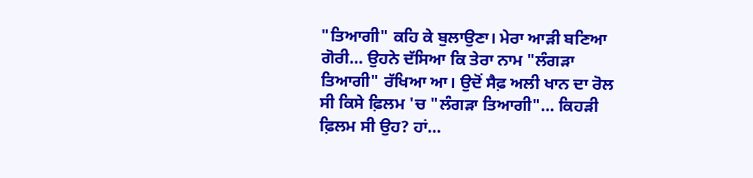"ਤਿਆਗੀ" ਕਹਿ ਕੇ ਬੁਲਾਉਣਾ। ਮੇਰਾ ਆੜੀ ਬਣਿਆ ਗੋਰੀ… ਉਹਨੇ ਦੱਸਿਆ ਕਿ ਤੇਰਾ ਨਾਮ "ਲੰਗੜਾ ਤਿਆਗੀ" ਰੱਖਿਆ ਆ। ਉਦੋਂ ਸੈਫ਼ ਅਲੀ ਖਾਨ ਦਾ ਰੋਲ ਸੀ ਕਿਸੇ ਫ਼ਿਲਮ 'ਚ "ਲੰਗੜਾ ਤਿਆਗੀ"… ਕਿਹੜੀ ਫ਼ਿਲਮ ਸੀ ਉਹ? ਹਾਂ…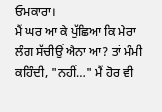ਓਮਕਾਰਾ।
ਮੈਂ ਘਰ ਆ ਕੇ ਪੁੱਛਿਆ ਕਿ ਮੇਰਾ ਲੰਗ ਸੱਚੀਉਂ ਐਨਾ ਆ? ਤਾਂ ਮੰਮੀ ਕਹਿੰਦੀ, "ਨਹੀਂ…" ਮੈਂ ਹੋਰ ਵੀ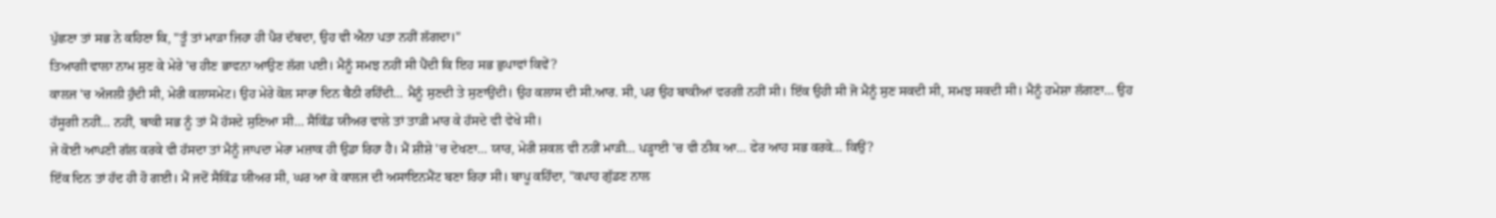ਪੁੱਛਣਾ ਤਾਂ ਸਭ ਨੇ ਕਹਿਣਾ ਕਿ, "ਤੂੰ ਤਾਂ ਮਾੜਾ ਜਿਹਾ ਹੀ ਪੈਰ ਦੱਬਦਾ, ਉਹ ਵੀ ਐਨਾ ਪਤਾ ਨਹੀਂ ਲੱਗਦਾ।"
ਤਿਆਗੀ ਵਾਲਾ ਨਾਮ ਸੁਣ ਕੇ ਮੇਰੇ 'ਚ ਹੀਣ ਭਾਵਨਾ ਆਉਣ ਲੱਗ ਪਈ। ਮੈਨੂੰ ਸਮਝ ਨਹੀਂ ਸੀ ਪੈਂਦੀ ਕਿ ਇਹ ਸਭ ਛੁਪਾਵਾਂ ਕਿਵੇਂ?
ਕਾਲਜ 'ਚ ਅੰਜਲੀ ਹੁੰਦੀ ਸੀ, ਮੇਰੀ ਕਲਾਸਮੇਟ। ਉਹ ਮੇਰੇ ਕੋਲ ਸਾਰਾ ਦਿਨ ਬੈਠੀ ਰਹਿੰਦੀ… ਮੈਨੂੰ ਸੁਣਦੀ ਤੇ ਸੁਣਾਉਂਦੀ। ਉਹ ਕਲਾਸ ਦੀ ਸੀ.ਆਰ. ਸੀ, ਪਰ ਉਹ ਬਾਕੀਆਂ ਵਰਗੀ ਨਹੀਂ ਸੀ। ਇੱਕ ਉਹੀ ਸੀ ਜੋ ਮੈਨੂੰ ਸੁਣ ਸਕਦੀ ਸੀ, ਸਮਝ ਸਕਦੀ ਸੀ। ਮੈਨੂੰ ਹਮੇਸ਼ਾ ਲੱਗਣਾ… ਉਹ ਹੱਸੂਗੀ ਨਹੀਂ… ਨਹੀਂ, ਬਾਕੀ ਸਭ ਨੂੰ ਤਾਂ ਮੈਂ ਹੱਸਦੇ ਸੁਣਿਆ ਸੀ… ਸੈਕਿੰਡ ਯੀਅਰ ਵਾਲੇ ਤਾਂ ਤਾੜੀ ਮਾਰ ਕੇ ਹੱਸਦੇ ਵੀ ਵੇਖੇ ਸੀ।
ਜੇ ਕੋਈ ਆਪਣੀ ਗੱਲ ਕਰਕੇ ਵੀ ਹੱਸਦਾ ਤਾਂ ਮੈਨੂੰ ਜਾਪਦਾ ਮੇਰਾ ਮਜ਼ਾਕ ਹੀ ਉਡਾ ਰਿਹਾ ਹੈ। ਮੈਂ ਸ਼ੀਸ਼ੇ 'ਚ ਦੇਖਣਾ… ਯਾਰ, ਮੇਰੀ ਸ਼ਕਲ ਵੀ ਨਹੀਂ ਮਾੜੀ… ਪੜ੍ਹਾਈ 'ਚ ਵੀ ਠੀਕ ਆ… ਫੇਰ ਆਹ ਸਭ ਕਰਕੇ… ਕਿਉਂ?
ਇੱਕ ਦਿਨ ਤਾਂ ਹੱਦ ਹੀ ਹੋ ਗਈ। ਮੈਂ ਜਦੋਂ ਸੈਕਿੰਡ ਯੀਅਰ ਸੀ, ਘਰ ਆ ਕੇ ਕਾਲਜ ਦੀ ਅਸਾਇਨਮੈਂਟ ਬਣਾ ਰਿਹਾ ਸੀ। ਬਾਪੂ ਕਹਿੰਦਾ, "ਕਪਾਹ ਗੁੱਡਣ ਨਾਲ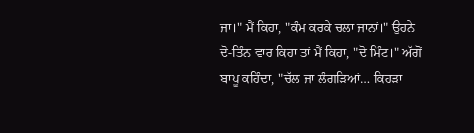ਜਾ।" ਮੈਂ ਕਿਹਾ, "ਕੰਮ ਕਰਕੇ ਚਲਾ ਜਾਨਾਂ।" ਉਹਨੇ ਦੋ-ਤਿੰਨ ਵਾਰ ਕਿਹਾ ਤਾਂ ਮੈਂ ਕਿਹਾ, "ਦੋ ਮਿੰਟ।" ਅੱਗੋਂ ਬਾਪੂ ਕਹਿੰਦਾ, "ਚੱਲ ਜਾ ਲੰਗੜਿਆਂ… ਕਿਹੜਾ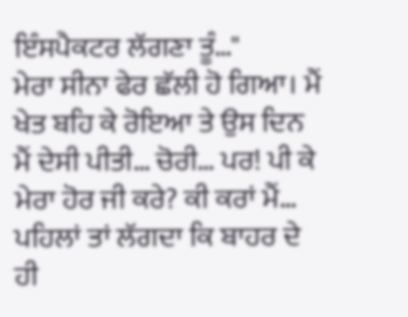ਇੰਸਪੈਕਟਰ ਲੱਗਣਾ ਤੂੰ…"
ਮੇਰਾ ਸੀਨਾ ਫੇਰ ਛੱਲੀ ਹੋ ਗਿਆ। ਮੈਂ ਖੇਤ ਬਹਿ ਕੇ ਰੋਇਆ ਤੇ ਉਸ ਦਿਨ ਮੈਂ ਦੇਸੀ ਪੀਤੀ… ਚੋਰੀ… ਪਰ! ਪੀ ਕੇ ਮੇਰਾ ਹੋਰ ਜੀ ਕਰੇ? ਕੀ ਕਰਾਂ ਮੈਂ…
ਪਹਿਲਾਂ ਤਾਂ ਲੱਗਦਾ ਕਿ ਬਾਹਰ ਦੇ ਹੀ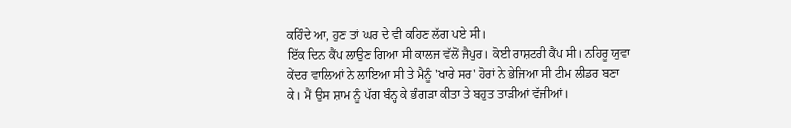ਕਹਿੰਦੇ ਆ, ਹੁਣ ਤਾਂ ਘਰ ਦੇ ਵੀ ਕਹਿਣ ਲੱਗ ਪਏ ਸੀ।
ਇੱਕ ਦਿਨ ਕੈਂਪ ਲਾਉਣ ਗਿਆ ਸੀ ਕਾਲਜ ਵੱਲੋਂ ਜੈਪੁਰ। ਕੋਈ ਰਾਸ਼ਟਰੀ ਕੈਂਪ ਸੀ। ਨਹਿਰੂ ਯੁਵਾ ਕੇਂਦਰ ਵਾਲਿਆਂ ਨੇ ਲਾਇਆ ਸੀ ਤੇ ਮੈਨੂੰ 'ਖਾਰੇ ਸਰ' ਹੋਰਾਂ ਨੇ ਭੇਜਿਆ ਸੀ ਟੀਮ ਲੀਡਰ ਬਣਾ ਕੇ। ਮੈਂ ਉਸ ਸ਼ਾਮ ਨੂੰ ਪੱਗ ਬੰਨ੍ਹ ਕੇ ਭੰਗੜਾ ਕੀਤਾ ਤੇ ਬਹੁਤ ਤਾੜੀਆਂ ਵੱਜੀਆਂ।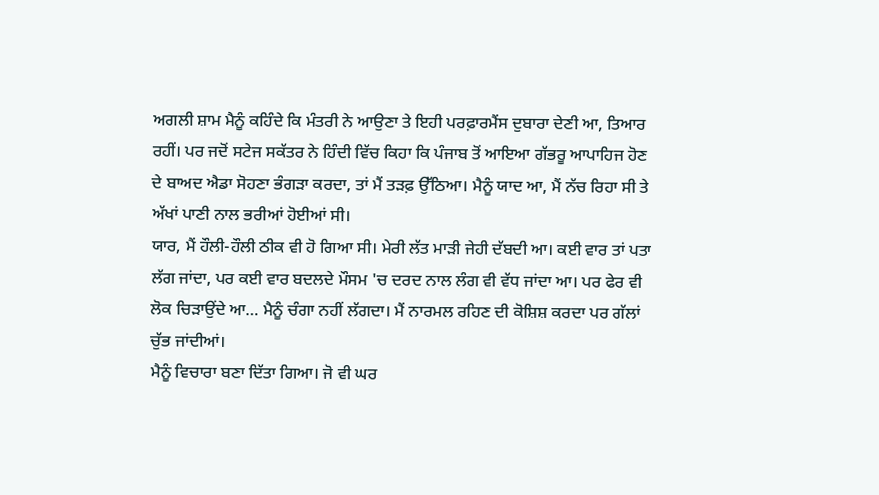ਅਗਲੀ ਸ਼ਾਮ ਮੈਨੂੰ ਕਹਿੰਦੇ ਕਿ ਮੰਤਰੀ ਨੇ ਆਉਣਾ ਤੇ ਇਹੀ ਪਰਫ਼ਾਰਮੈਂਸ ਦੁਬਾਰਾ ਦੇਣੀ ਆ, ਤਿਆਰ ਰਹੀਂ। ਪਰ ਜਦੋਂ ਸਟੇਜ ਸਕੱਤਰ ਨੇ ਹਿੰਦੀ ਵਿੱਚ ਕਿਹਾ ਕਿ ਪੰਜਾਬ ਤੋਂ ਆਇਆ ਗੱਭਰੂ ਆਪਾਹਿਜ ਹੋਣ ਦੇ ਬਾਅਦ ਐਡਾ ਸੋਹਣਾ ਭੰਗੜਾ ਕਰਦਾ, ਤਾਂ ਮੈਂ ਤੜਫ਼ ਉੱਠਿਆ। ਮੈਨੂੰ ਯਾਦ ਆ, ਮੈਂ ਨੱਚ ਰਿਹਾ ਸੀ ਤੇ ਅੱਖਾਂ ਪਾਣੀ ਨਾਲ ਭਰੀਆਂ ਹੋਈਆਂ ਸੀ।
ਯਾਰ, ਮੈਂ ਹੌਲੀ-ਹੌਲੀ ਠੀਕ ਵੀ ਹੋ ਗਿਆ ਸੀ। ਮੇਰੀ ਲੱਤ ਮਾੜੀ ਜੇਹੀ ਦੱਬਦੀ ਆ। ਕਈ ਵਾਰ ਤਾਂ ਪਤਾ ਲੱਗ ਜਾਂਦਾ, ਪਰ ਕਈ ਵਾਰ ਬਦਲਦੇ ਮੌਸਮ 'ਚ ਦਰਦ ਨਾਲ ਲੰਗ ਵੀ ਵੱਧ ਜਾਂਦਾ ਆ। ਪਰ ਫੇਰ ਵੀ ਲੋਕ ਚਿੜਾਉਂਦੇ ਆ… ਮੈਨੂੰ ਚੰਗਾ ਨਹੀਂ ਲੱਗਦਾ। ਮੈਂ ਨਾਰਮਲ ਰਹਿਣ ਦੀ ਕੋਸ਼ਿਸ਼ ਕਰਦਾ ਪਰ ਗੱਲਾਂ ਚੁੱਭ ਜਾਂਦੀਆਂ।
ਮੈਨੂੰ ਵਿਚਾਰਾ ਬਣਾ ਦਿੱਤਾ ਗਿਆ। ਜੋ ਵੀ ਘਰ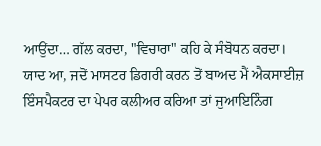ਆਉਂਦਾ… ਗੱਲ ਕਰਦਾ, "ਵਿਚਾਰਾ" ਕਹਿ ਕੇ ਸੰਬੋਧਨ ਕਰਦਾ।
ਯਾਦ ਆ, ਜਦੋਂ ਮਾਸਟਰ ਡਿਗਰੀ ਕਰਨ ਤੋਂ ਬਾਅਦ ਮੈਂ ਐਕਸਾਈਜ਼ ਇੰਸਪੈਕਟਰ ਦਾ ਪੇਪਰ ਕਲੀਅਰ ਕਰਿਆ ਤਾਂ ਜੁਆਇਨਿੰਗ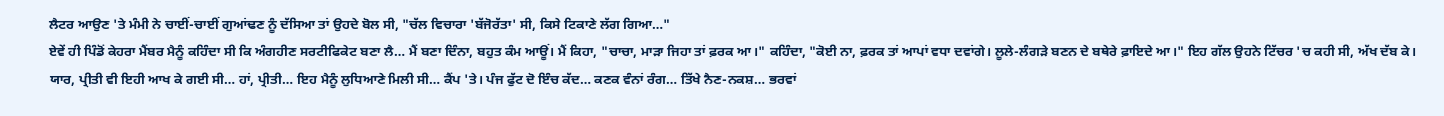ਲੈਟਰ ਆਉਣ 'ਤੇ ਮੰਮੀ ਨੇ ਚਾਈਂ-ਚਾਈਂ ਗੁਆਂਢਣ ਨੂੰ ਦੱਸਿਆ ਤਾਂ ਉਹਦੇ ਬੋਲ ਸੀ, "ਚੱਲ ਵਿਚਾਰਾ 'ਬੱਜੋਰੱਤਾ' ਸੀ, ਕਿਸੇ ਟਿਕਾਣੇ ਲੱਗ ਗਿਆ…"
ਏਵੇਂ ਹੀ ਪਿੰਡੋਂ ਕੇਹਰਾ ਮੈਂਬਰ ਮੈਨੂੰ ਕਹਿੰਦਾ ਸੀ ਕਿ ਅੰਗਹੀਣ ਸਰਟੀਫਿਕੇਟ ਬਣਾ ਲੈ… ਮੈਂ ਬਣਾ ਦਿੰਨਾ, ਬਹੁਤ ਕੰਮ ਆਊਂ। ਮੈਂ ਕਿਹਾ, "ਚਾਚਾ, ਮਾੜਾ ਜਿਹਾ ਤਾਂ ਫ਼ਰਕ ਆ।" ਕਹਿੰਦਾ, "ਕੋਈ ਨਾ, ਫ਼ਰਕ ਤਾਂ ਆਪਾਂ ਵਧਾ ਦਵਾਂਗੇ। ਲੂਲੇ-ਲੰਗੜੇ ਬਣਨ ਦੇ ਬਥੇਰੇ ਫ਼ਾਇਦੇ ਆ।" ਇਹ ਗੱਲ ਉਹਨੇ ਟਿੱਚਰ 'ਚ ਕਹੀ ਸੀ, ਅੱਖ ਦੱਬ ਕੇ।
ਯਾਰ, ਪ੍ਰੀਤੀ ਵੀ ਇਹੀ ਆਖ ਕੇ ਗਈ ਸੀ… ਹਾਂ, ਪ੍ਰੀਤੀ… ਇਹ ਮੈਨੂੰ ਲੁਧਿਆਣੇ ਮਿਲੀ ਸੀ… ਕੈਂਪ 'ਤੇ। ਪੰਜ ਫੁੱਟ ਦੋ ਇੰਚ ਕੱਦ… ਕਣਕ ਵੰਨਾਂ ਰੰਗ… ਤਿੱਖੇ ਨੈਣ-ਨਕਸ਼… ਭਰਵਾਂ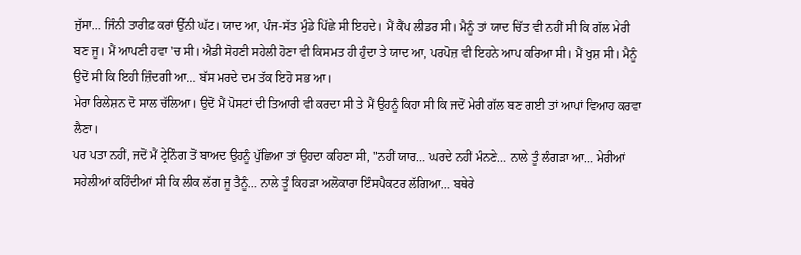ਜੁੱਸਾ… ਜਿੰਨੀ ਤਾਰੀਫ਼ ਕਰਾਂ ਉੱਨੀ ਘੱਟ। ਯਾਦ ਆ, ਪੰਜ-ਸੱਤ ਮੁੰਡੇ ਪਿੱਛੇ ਸੀ ਇਹਦੇ। ਮੈਂ ਕੈਂਪ ਲੀਡਰ ਸੀ। ਮੈਨੂੰ ਤਾਂ ਯਾਦ ਚਿੱਤ ਵੀ ਨਹੀਂ ਸੀ ਕਿ ਗੱਲ ਮੇਰੀ ਬਣ ਜੂ। ਮੈਂ ਆਪਣੀ ਹਵਾ 'ਚ ਸੀ। ਐਡੀ ਸੋਹਣੀ ਸਹੇਲੀ ਹੋਣਾ ਵੀ ਕਿਸਮਤ ਹੀ ਹੁੰਦਾ ਤੇ ਯਾਦ ਆ, ਪਰਪੋਜ਼ ਵੀ ਇਹਨੇ ਆਪ ਕਰਿਆ ਸੀ। ਮੈਂ ਖੁਸ਼ ਸੀ। ਮੈਨੂੰ ਉਦੋਂ ਸੀ ਕਿ ਇਹੀ ਜ਼ਿੰਦਗੀ ਆ… ਬੱਸ ਮਰਦੇ ਦਮ ਤੱਕ ਇਹੋ ਸਭ ਆ।
ਮੇਰਾ ਰਿਲੇਸ਼ਨ ਦੋ ਸਾਲ ਚੱਲਿਆ। ਉਦੋਂ ਮੈਂ ਪੋਸਟਾਂ ਦੀ ਤਿਆਰੀ ਵੀ ਕਰਦਾ ਸੀ ਤੇ ਮੈਂ ਉਹਨੂੰ ਕਿਹਾ ਸੀ ਕਿ ਜਦੋਂ ਮੇਰੀ ਗੱਲ ਬਣ ਗਈ ਤਾਂ ਆਪਾਂ ਵਿਆਹ ਕਰਵਾ ਲੈਣਾ।
ਪਰ ਪਤਾ ਨਹੀਂ, ਜਦੋਂ ਮੈਂ ਟ੍ਰੇਨਿੰਗ ਤੋਂ ਬਾਅਦ ਉਹਨੂੰ ਪੁੱਛਿਆ ਤਾਂ ਉਹਦਾ ਕਹਿਣਾ ਸੀ, "ਨਹੀਂ ਯਾਰ… ਘਰਦੇ ਨਹੀਂ ਮੰਨਣੇ… ਨਾਲੇ ਤੂੰ ਲੰਗੜਾ ਆ… ਮੇਰੀਆਂ ਸਹੇਲੀਆਂ ਕਹਿੰਦੀਆਂ ਸੀ ਕਿ ਲੀਕ ਲੱਗ ਜੂ ਤੈਨੂੰ… ਨਾਲੇ ਤੂੰ ਕਿਹੜਾ ਅਲੋਕਾਰਾ ਇੰਸਪੈਕਟਰ ਲੱਗਿਆ… ਬਥੇਰੇ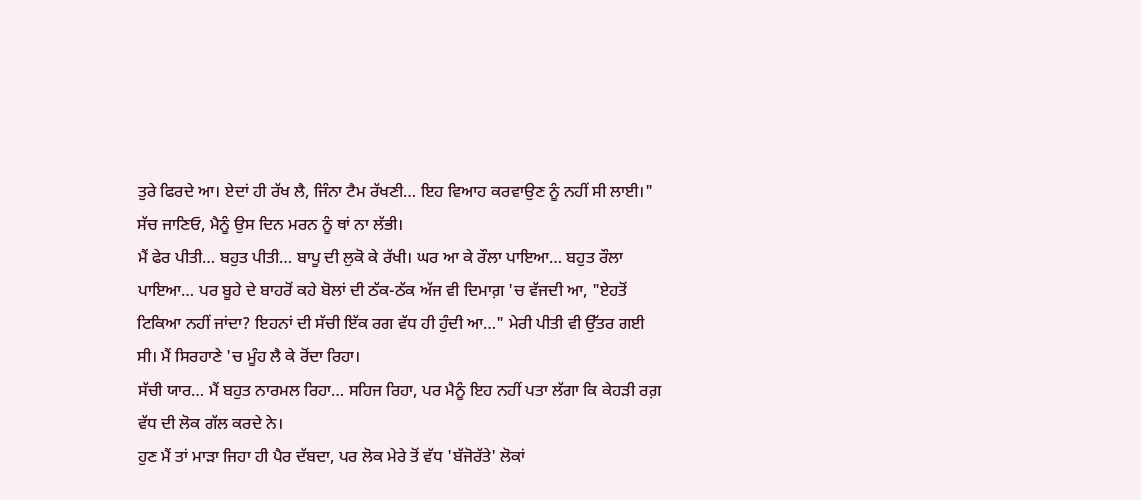ਤੁਰੇ ਫਿਰਦੇ ਆ। ਏਦਾਂ ਹੀ ਰੱਖ ਲੈ, ਜਿੰਨਾ ਟੈਮ ਰੱਖਣੀ… ਇਹ ਵਿਆਹ ਕਰਵਾਉਣ ਨੂੰ ਨਹੀਂ ਸੀ ਲਾਈ।" ਸੱਚ ਜਾਣਿਓ, ਮੈਨੂੰ ਉਸ ਦਿਨ ਮਰਨ ਨੂੰ ਥਾਂ ਨਾ ਲੱਭੀ।
ਮੈਂ ਫੇਰ ਪੀਤੀ… ਬਹੁਤ ਪੀਤੀ… ਬਾਪੂ ਦੀ ਲੁਕੋ ਕੇ ਰੱਖੀ। ਘਰ ਆ ਕੇ ਰੌਲਾ ਪਾਇਆ… ਬਹੁਤ ਰੌਲਾ ਪਾਇਆ… ਪਰ ਬੂਹੇ ਦੇ ਬਾਹਰੋਂ ਕਹੇ ਬੋਲਾਂ ਦੀ ਠੱਕ-ਠੱਕ ਅੱਜ ਵੀ ਦਿਮਾਗ਼ 'ਚ ਵੱਜਦੀ ਆ, "ਏਹਤੋਂ ਟਿਕਿਆ ਨਹੀਂ ਜਾਂਦਾ? ਇਹਨਾਂ ਦੀ ਸੱਚੀ ਇੱਕ ਰਗ ਵੱਧ ਹੀ ਹੁੰਦੀ ਆ…" ਮੇਰੀ ਪੀਤੀ ਵੀ ਉੱਤਰ ਗਈ ਸੀ। ਮੈਂ ਸਿਰਹਾਣੇ 'ਚ ਮੂੰਹ ਲੈ ਕੇ ਰੋਂਦਾ ਰਿਹਾ।
ਸੱਚੀ ਯਾਰ… ਮੈਂ ਬਹੁਤ ਨਾਰਮਲ ਰਿਹਾ… ਸਹਿਜ ਰਿਹਾ, ਪਰ ਮੈਨੂੰ ਇਹ ਨਹੀਂ ਪਤਾ ਲੱਗਾ ਕਿ ਕੇਹੜੀ ਰਗ਼ ਵੱਧ ਦੀ ਲੋਕ ਗੱਲ ਕਰਦੇ ਨੇ।
ਹੁਣ ਮੈਂ ਤਾਂ ਮਾੜਾ ਜਿਹਾ ਹੀ ਪੈਰ ਦੱਬਦਾ, ਪਰ ਲੋਕ ਮੇਰੇ ਤੋਂ ਵੱਧ 'ਬੱਜੋਰੱਤੇ' ਲੋਕਾਂ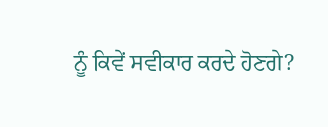ਨੂੰ ਕਿਵੇਂ ਸਵੀਕਾਰ ਕਰਦੇ ਹੋਣਗੇ?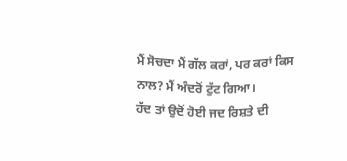ਮੈਂ ਸੋਚਦਾ ਮੈਂ ਗੱਲ ਕਰਾਂ, ਪਰ ਕਰਾਂ ਕਿਸ ਨਾਲ? ਮੈਂ ਅੰਦਰੋਂ ਟੁੱਟ ਗਿਆ।
ਹੱਦ ਤਾਂ ਉਦੋਂ ਹੋਈ ਜਦ ਰਿਸ਼ਤੇ ਦੀ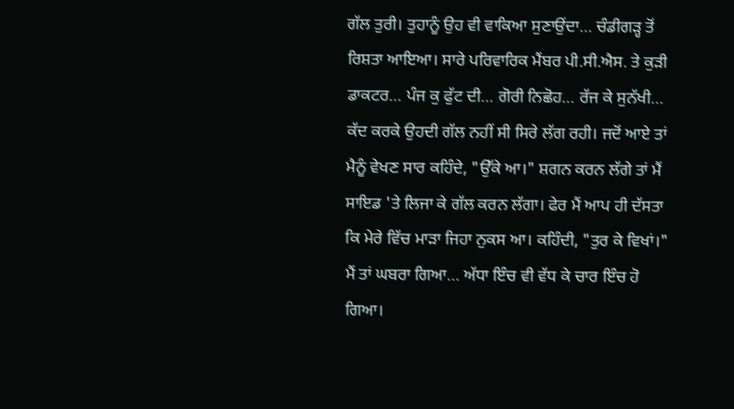ਗੱਲ ਤੁਰੀ। ਤੁਹਾਨੂੰ ਉਹ ਵੀ ਵਾਕਿਆ ਸੁਣਾਉਂਦਾ… ਚੰਡੀਗੜ੍ਹ ਤੋਂ ਰਿਸ਼ਤਾ ਆਇਆ। ਸਾਰੇ ਪਰਿਵਾਰਿਕ ਮੈਂਬਰ ਪੀ.ਸੀ.ਐਸ. ਤੇ ਕੁੜੀ ਡਾਕਟਰ… ਪੰਜ ਕੁ ਫੁੱਟ ਦੀ… ਗੋਰੀ ਨਿਛੋਹ… ਰੱਜ ਕੇ ਸੁਨੱਖੀ… ਕੱਦ ਕਰਕੇ ਉਹਦੀ ਗੱਲ ਨਹੀਂ ਸੀ ਸਿਰੇ ਲੱਗ ਰਹੀ। ਜਦੋਂ ਆਏ ਤਾਂ ਮੈਨੂੰ ਵੇਖਣ ਸਾਰ ਕਹਿੰਦੇ, "ਉੱਕੇ ਆ।" ਸ਼ਗਨ ਕਰਨ ਲੱਗੇ ਤਾਂ ਮੈਂ ਸਾਇਡ 'ਤੇ ਲਿਜਾ ਕੇ ਗੱਲ ਕਰਨ ਲੱਗਾ। ਫੇਰ ਮੈਂ ਆਪ ਹੀ ਦੱਸਤਾ ਕਿ ਮੇਰੇ ਵਿੱਚ ਮਾੜਾ ਜਿਹਾ ਨੁਕਸ ਆ। ਕਹਿੰਦੀ, "ਤੁਰ ਕੇ ਵਿਖਾਂ।" ਮੈਂ ਤਾਂ ਘਬਰਾ ਗਿਆ… ਅੱਧਾ ਇੰਚ ਵੀ ਵੱਧ ਕੇ ਚਾਰ ਇੰਚ ਹੋ ਗਿਆ।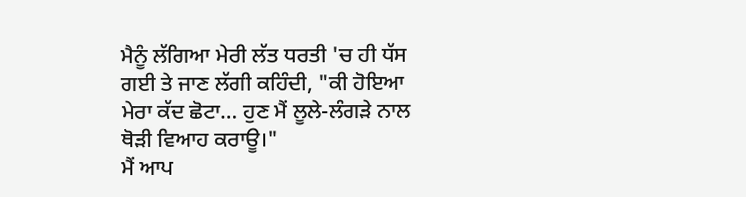ਮੈਨੂੰ ਲੱਗਿਆ ਮੇਰੀ ਲੱਤ ਧਰਤੀ 'ਚ ਹੀ ਧੱਸ ਗਈ ਤੇ ਜਾਣ ਲੱਗੀ ਕਹਿੰਦੀ, "ਕੀ ਹੋਇਆ ਮੇਰਾ ਕੱਦ ਛੋਟਾ… ਹੁਣ ਮੈਂ ਲੂਲੇ-ਲੰਗੜੇ ਨਾਲ ਥੋੜੀ ਵਿਆਹ ਕਰਾਊ।"
ਮੈਂ ਆਪ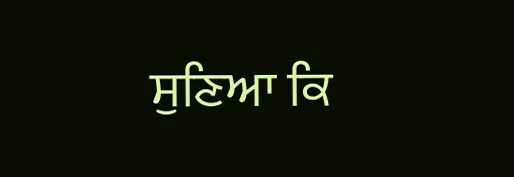ਸੁਣਿਆ ਕਿ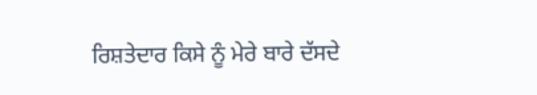ਰਿਸ਼ਤੇਦਾਰ ਕਿਸੇ ਨੂੰ ਮੇਰੇ ਬਾਰੇ ਦੱਸਦੇ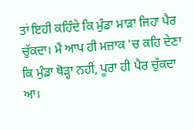ਤਾਂ ਇਹੀ ਕਹਿੰਦੇ ਕਿ ਮੁੰਡਾ ਮਾੜਾ ਜਿਹਾ ਪੈਰ ਚੁੱਕਦਾ। ਮੈਂ ਆਪ ਹੀ ਮਜ਼ਾਕ 'ਚ ਕਹਿ ਦੇਣਾ ਕਿ ਮੁੰਡਾ ਥੋੜ੍ਹਾ ਨਹੀਂ, ਪੂਰਾ ਹੀ ਪੈਰ ਚੁੱਕਦਾ ਆ।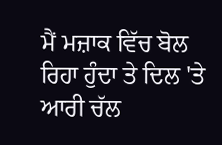ਮੈਂ ਮਜ਼ਾਕ ਵਿੱਚ ਬੋਲ ਰਿਹਾ ਹੁੰਦਾ ਤੇ ਦਿਲ 'ਤੇ ਆਰੀ ਚੱਲ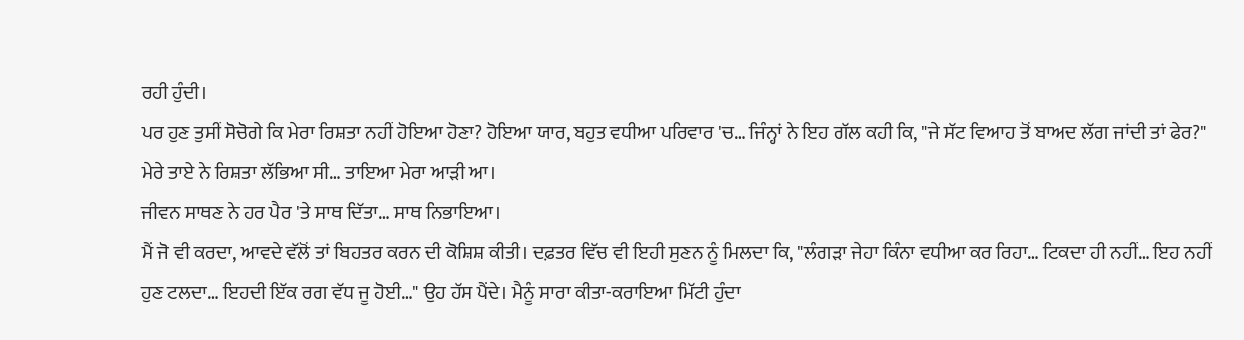ਰਹੀ ਹੁੰਦੀ।
ਪਰ ਹੁਣ ਤੁਸੀਂ ਸੋਚੋਗੇ ਕਿ ਮੇਰਾ ਰਿਸ਼ਤਾ ਨਹੀਂ ਹੋਇਆ ਹੋਣਾ? ਹੋਇਆ ਯਾਰ, ਬਹੁਤ ਵਧੀਆ ਪਰਿਵਾਰ 'ਚ… ਜਿੰਨ੍ਹਾਂ ਨੇ ਇਹ ਗੱਲ ਕਹੀ ਕਿ, "ਜੇ ਸੱਟ ਵਿਆਹ ਤੋਂ ਬਾਅਦ ਲੱਗ ਜਾਂਦੀ ਤਾਂ ਫੇਰ?" ਮੇਰੇ ਤਾਏ ਨੇ ਰਿਸ਼ਤਾ ਲੱਭਿਆ ਸੀ… ਤਾਇਆ ਮੇਰਾ ਆੜੀ ਆ।
ਜੀਵਨ ਸਾਥਣ ਨੇ ਹਰ ਪੈਰ 'ਤੇ ਸਾਥ ਦਿੱਤਾ… ਸਾਥ ਨਿਭਾਇਆ।
ਮੈਂ ਜੋ ਵੀ ਕਰਦਾ, ਆਵਦੇ ਵੱਲੋਂ ਤਾਂ ਬਿਹਤਰ ਕਰਨ ਦੀ ਕੋਸ਼ਿਸ਼ ਕੀਤੀ। ਦਫ਼ਤਰ ਵਿੱਚ ਵੀ ਇਹੀ ਸੁਣਨ ਨੂੰ ਮਿਲਦਾ ਕਿ, "ਲੰਗੜਾ ਜੇਹਾ ਕਿੰਨਾ ਵਧੀਆ ਕਰ ਰਿਹਾ… ਟਿਕਦਾ ਹੀ ਨਹੀਂ… ਇਹ ਨਹੀਂ ਹੁਣ ਟਲਦਾ… ਇਹਦੀ ਇੱਕ ਰਗ ਵੱਧ ਜੂ ਹੋਈ…" ਉਹ ਹੱਸ ਪੈਂਦੇ। ਮੈਨੂੰ ਸਾਰਾ ਕੀਤਾ-ਕਰਾਇਆ ਮਿੱਟੀ ਹੁੰਦਾ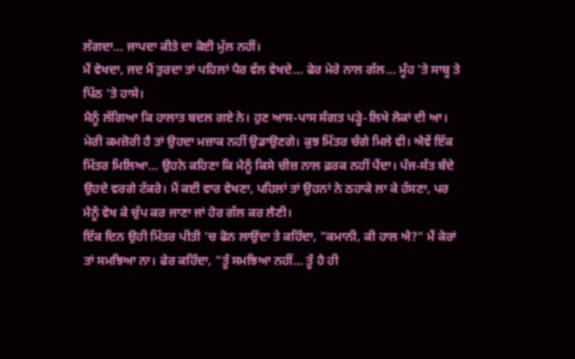ਲੱਗਦਾ… ਜਾਪਦਾ ਕੀਤੇ ਦਾ ਕੋਈ ਮੁੱਲ ਨਹੀਂ।
ਮੈਂ ਵੇਖਦਾ, ਜਦ ਮੈਂ ਤੁਰਦਾ ਤਾਂ ਪਹਿਲਾਂ ਪੈਰ ਵੱਲ ਵੇਖਦੇ… ਫੇਰ ਮੇਰੇ ਨਾਲ ਗੱਲ… ਮੂੰਹ 'ਤੇ ਸਾਬ੍ਹ ਤੇ ਪਿੱਠ 'ਤੇ ਹਾਸੇ।
ਮੈਨੂੰ ਲੱਗਿਆ ਕਿ ਹਾਲਾਤ ਬਦਲ ਗਏ ਨੇ। ਹੁਣ ਆਸ-ਪਾਸ ਸੰਗਤ ਪੜ੍ਹੇ-ਲਿਖੇ ਲੋਕਾਂ ਦੀ ਆ। ਮੇਰੀ ਕਮਜ਼ੋਰੀ ਹੈ ਤਾਂ ਉਹਦਾ ਮਜ਼ਾਕ ਨਹੀਂ ਉਡਾਉਣਗੇ। ਕੁਝ ਮਿੱਤਰ ਚੰਗੇ ਮਿਲੇ ਵੀ। ਐਵੇਂ ਇੱਕ ਮਿੱਤਰ ਮਿਲਿਆ… ਉਹਨੇ ਕਹਿਣਾ ਕਿ ਮੈਨੂੰ ਕਿਸੇ ਚੀਜ਼ ਨਾਲ ਫ਼ਰਕ ਨਹੀਂ ਪੈਂਦਾ। ਪੰਜ-ਸੱਤ ਬੰਦੇ ਉਹਦੇ ਵਰਗੇ ਟੱਕਰੇ। ਮੈਂ ਕਈ ਵਾਰ ਵੇਖਣਾ, ਪਹਿਲਾਂ ਤਾਂ ਉਹਨਾਂ ਨੇ ਠਹਾਕੇ ਲਾ ਕੇ ਹੱਸਣਾ, ਪਰ ਮੈਨੂੰ ਵੇਖ ਕੇ ਚੁੱਪ ਕਰ ਜਾਣਾ ਜਾਂ ਹੋਰ ਗੱਲ ਕਰ ਲੈਣੀ।
ਇੱਕ ਦਿਨ ਉਹੀ ਮਿੱਤਰ ਪੀਤੀ 'ਚ ਫੋਨ ਲਾਉਂਦਾ ਤੇ ਕਹਿੰਦਾ, "ਕਮਾਨੀ, ਕੀ ਹਾਲ ਐ?" ਮੈਂ ਕੇਰਾਂ ਤਾਂ ਸਮਝਿਆ ਨਾ। ਫੇਰ ਕਹਿੰਦਾ, "ਤੂੰ ਸਮਝਿਆ ਨਹੀਂ… ਤੂੰ ਹੈ ਹੀ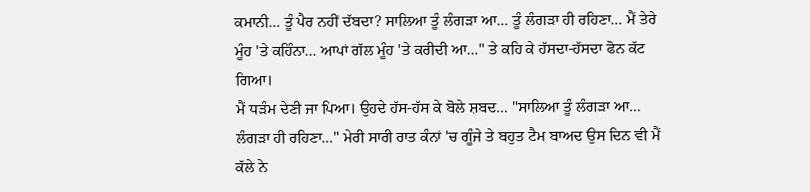ਕਮਾਨੀ… ਤੂੰ ਪੈਰ ਨਹੀਂ ਦੱਬਦਾ? ਸਾਲਿਆ ਤੂੰ ਲੰਗੜਾ ਆ… ਤੂੰ ਲੰਗੜਾ ਹੀ ਰਹਿਣਾ… ਮੈਂ ਤੇਰੇ ਮੂੰਹ 'ਤੇ ਕਹਿੰਨਾ… ਆਪਾਂ ਗੱਲ ਮੂੰਹ 'ਤੇ ਕਰੀਦੀ ਆ…" ਤੇ ਕਹਿ ਕੇ ਹੱਸਦਾ-ਹੱਸਦਾ ਫੋਨ ਕੱਟ ਗਿਆ।
ਮੈਂ ਧੜੰਮ ਦੇਣੀ ਜਾ ਪਿਆ। ਉਹਦੇ ਹੱਸ-ਹੱਸ ਕੇ ਬੋਲੇ ਸ਼ਬਦ… "ਸਾਲਿਆ ਤੂੰ ਲੰਗੜਾ ਆ… ਲੰਗੜਾ ਹੀ ਰਹਿਣਾ…" ਮੇਰੀ ਸਾਰੀ ਰਾਤ ਕੰਨਾਂ 'ਚ ਗੂੰਜੇ ਤੇ ਬਹੁਤ ਟੈਮ ਬਾਅਦ ਉਸ ਦਿਨ ਵੀ ਮੈਂ ਕੱਲੇ ਨੇ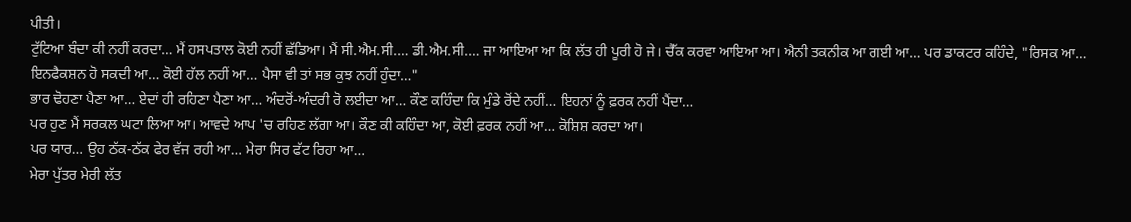ਪੀਤੀ।
ਟੁੱਟਿਆ ਬੰਦਾ ਕੀ ਨਹੀਂ ਕਰਦਾ… ਮੈਂ ਹਸਪਤਾਲ ਕੋਈ ਨਹੀਂ ਛੱਡਿਆ। ਮੈਂ ਸੀ.ਐਮ.ਸੀ.… ਡੀ.ਐਮ.ਸੀ.… ਜਾ ਆਇਆ ਆ ਕਿ ਲੱਤ ਹੀ ਪੂਰੀ ਹੋ ਜੇ। ਚੈੱਕ ਕਰਵਾ ਆਇਆ ਆ। ਐਨੀ ਤਕਨੀਕ ਆ ਗਈ ਆ… ਪਰ ਡਾਕਟਰ ਕਹਿੰਦੇ, "ਰਿਸਕ ਆ… ਇਨਫੈਕਸ਼ਨ ਹੋ ਸਕਦੀ ਆ… ਕੋਈ ਹੱਲ ਨਹੀਂ ਆ… ਪੈਸਾ ਵੀ ਤਾਂ ਸਭ ਕੁਝ ਨਹੀਂ ਹੁੰਦਾ…"
ਭਾਰ ਢੋਹਣਾ ਪੈਣਾ ਆ… ਏਦਾਂ ਹੀ ਰਹਿਣਾ ਪੈਣਾ ਆ… ਅੰਦਰੋਂ-ਅੰਦਰੀ ਰੋ ਲਈਦਾ ਆ… ਕੌਣ ਕਹਿੰਦਾ ਕਿ ਮੁੰਡੇ ਰੋਂਦੇ ਨਹੀਂ… ਇਹਨਾਂ ਨੂੰ ਫ਼ਰਕ ਨਹੀਂ ਪੈਂਦਾ…
ਪਰ ਹੁਣ ਮੈਂ ਸਰਕਲ ਘਟਾ ਲਿਆ ਆ। ਆਵਦੇ ਆਪ 'ਚ ਰਹਿਣ ਲੱਗਾ ਆ। ਕੌਣ ਕੀ ਕਹਿੰਦਾ ਆ, ਕੋਈ ਫ਼ਰਕ ਨਹੀਂ ਆ… ਕੋਸ਼ਿਸ਼ ਕਰਦਾ ਆ।
ਪਰ ਯਾਰ… ਉਹ ਠੱਕ-ਠੱਕ ਫੇਰ ਵੱਜ ਰਹੀ ਆ… ਮੇਰਾ ਸਿਰ ਫੱਟ ਰਿਹਾ ਆ…
ਮੇਰਾ ਪੁੱਤਰ ਮੇਰੀ ਲੱਤ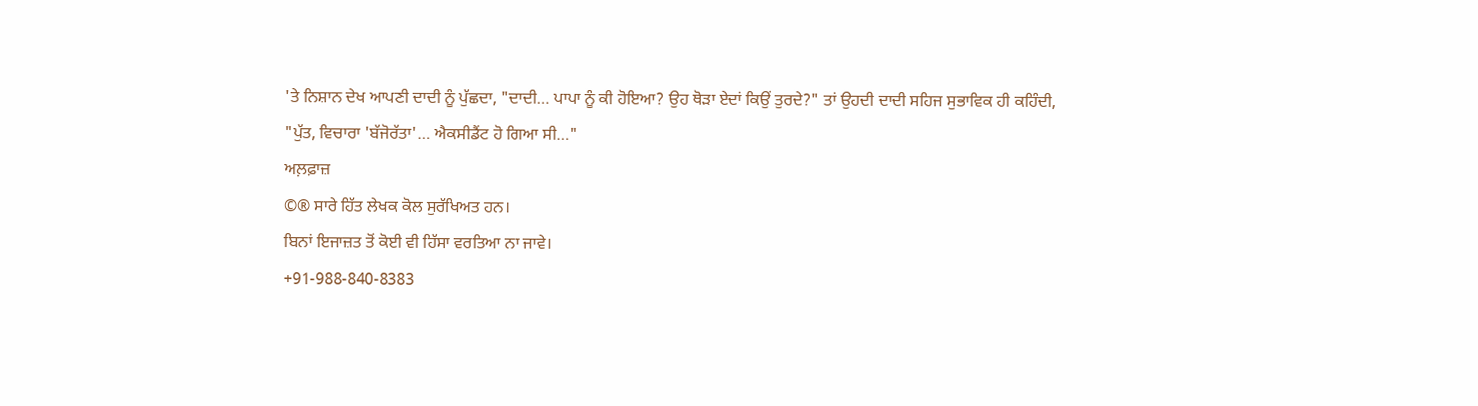'ਤੇ ਨਿਸ਼ਾਨ ਦੇਖ ਆਪਣੀ ਦਾਦੀ ਨੂੰ ਪੁੱਛਦਾ, "ਦਾਦੀ… ਪਾਪਾ ਨੂੰ ਕੀ ਹੋਇਆ? ਉਹ ਥੋੜਾ ਏਦਾਂ ਕਿਉਂ ਤੁਰਦੇ?" ਤਾਂ ਉਹਦੀ ਦਾਦੀ ਸਹਿਜ ਸੁਭਾਵਿਕ ਹੀ ਕਹਿੰਦੀ,
"ਪੁੱਤ, ਵਿਚਾਰਾ 'ਬੱਜੋਰੱਤਾ'… ਐਕਸੀਡੈਂਟ ਹੋ ਗਿਆ ਸੀ…"
ਅਲ਼ਫ਼ਾਜ਼
©® ਸਾਰੇ ਹਿੱਤ ਲੇਖਕ ਕੋਲ ਸੁਰੱਖਿਅਤ ਹਨ।
ਬਿਨਾਂ ਇਜਾਜ਼ਤ ਤੋਂ ਕੋਈ ਵੀ ਹਿੱਸਾ ਵਰਤਿਆ ਨਾ ਜਾਵੇ।
+91-988-840-8383